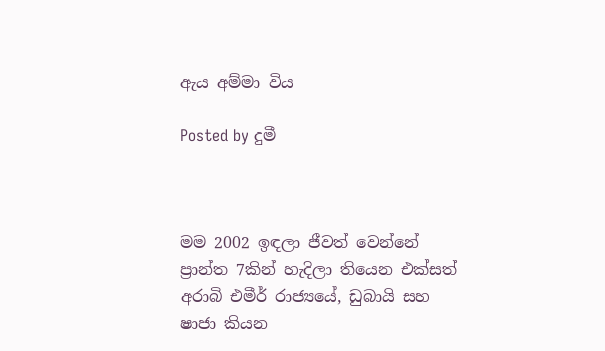ඇය අම්මා විය

Posted by දුමී



මම 2002 ඉඳලා ජීවත් වෙන්නේ ප්‍රාන්ත 7කින් හැදිලා තියෙන එක්සත් අරාබි එමීර් රාජ්‍යයේ, ඩුබායි සහ ෂාජා කියන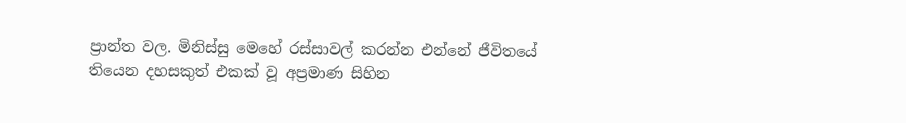ප්‍රාන්ත වල. මිනිස්සු මෙහේ රස්සාවල් කරන්න එන්නේ ජීවිතයේ තියෙන දහසකුත් එකක් වූ අප්‍රමාණ සිහින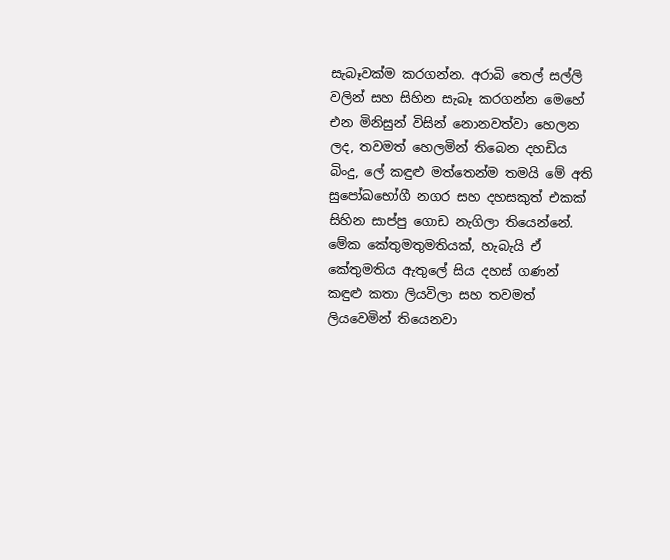සැබෑවක්ම කරගන්න. අරාබි තෙල් සල්ලි වලින් සහ සිහින සැබෑ කරගන්න මෙහේ එන මිනිසුන් විසින් නොනවත්වා හෙලන ලද, තවමත් හෙලමින් තිබෙන දහඩිය බිංදු, ලේ කඳුළු මත්තෙන්ම තමයි මේ අති සුපෝඛභෝගී නගර සහ දහසකුත් එකක් සිහින සාප්පු ගොඩ නැගිලා තියෙන්නේ. මේක කේතුමතුමතියක්, හැබැයි ඒ කේතුමතිය ඇතුලේ සිය දහස් ගණන් කඳුළු කතා ලියවිලා සහ තවමත් ලියවෙමින් තියෙනවා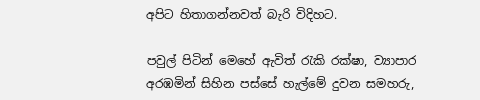අපිට හිතාගන්නවත් බැරි විදිහට.

පවුල් පිටින් මෙහේ ඇවිත් රැකි රක්ෂා, ව්‍යාපාර අරඹමින් සිහින පස්සේ හැල්මේ දුවන සමහරු,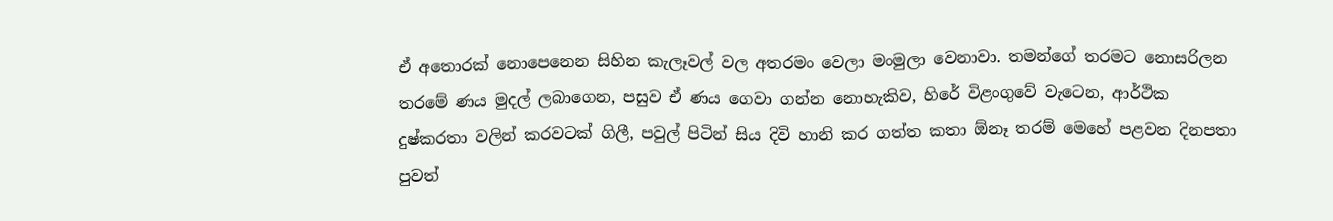ඒ අතොරක් නොපෙනෙන සිහින කැලෑවල් වල අතරමං වෙලා මංමුලා වෙනාවා. තමන්ගේ තරමට නොසරිලන තරමේ ණය මුදල් ලබාගෙන, පසුව ඒ ණය ගෙවා ගන්න නොහැකිව, හිරේ විළංගුවේ වැටෙන, ආර්ථික දුෂ්කරතා වලින් කරවටක් ගිලී, පවුල් පිටින් සිය දිවි හානි කර ගත්ත කතා ඕනෑ තරම් මෙහේ පළවන දිනපතා පුවත්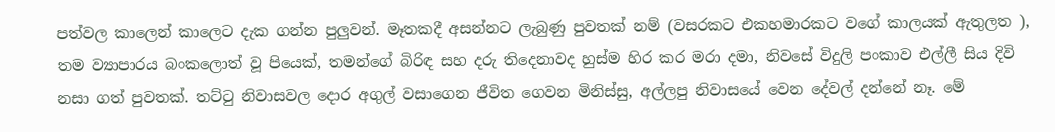පත්වල කාලෙන් කාලෙට දැක ගන්න පුලුවන්. මෑතකදී අසන්නට ලැබුණු පුවතක් නම් (වසරකට එකහමාරකට වගේ කාලයක් ඇතුලත ), තම ව්‍යාපාරය බංකලොත් වූ පියෙක්, තමන්ගේ බිරිඳ සහ දරු තිදෙනාවද හුස්ම හිර කර මරා දමා, නිවසේ විදුලි පංකාව එල්ලී සිය දිවි නසා ගත් පුවතක්. තට්ටු නිවාසවල දොර අගුල් වසාගෙන ජීවිත ගෙවන මිනිස්සු, අල්ලපු නිවාසයේ වෙන දේවල් දන්නේ නෑ. මේ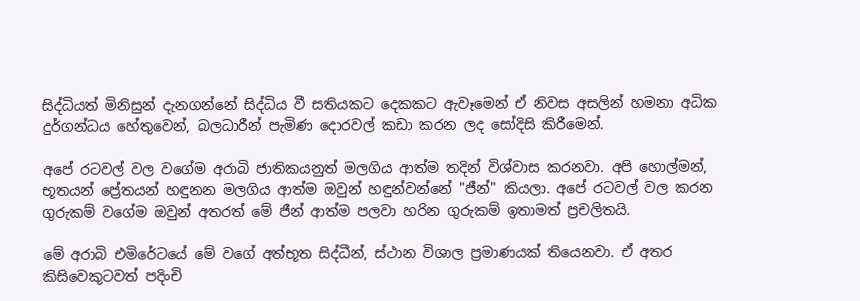සිද්ධියත් මිනිසුන් දැනගන්නේ සිද්ධිය වී සතියකට දෙකකට ඇවෑමෙන් ඒ නිවස අසලින් හමනා අධික දුර්ගන්ධය හේතුවෙන්, බලධාරීන් පැමිණ දොරවල් කඩා කරන ලද සෝදිසි කිරීමෙන්.

අපේ රටවල් වල වගේම අරාබි ජාතිකයනුත් මලගිය ආත්ම තදින් විශ්වාස කරනවා. අපි හොල්මන්, භූතයන් ප්‍රේතයන් හඳුනන මලගිය ආත්ම ඔවුන් හඳුන්වන්නේ "ජීන්" කියලා. අපේ රටවල් වල කරන ගුරුකම් වගේම ඔවුන් අතරත් මේ ජීන් ආත්ම පලවා හරින ගුරුකම් ඉතාමත් ප්‍රචලිතයි.

මේ අරාබි එමිරේටයේ මේ වගේ අත්භූත සිද්ධීන්, ස්ථාන විශාල ප්‍රමාණයක් තියෙනවා. ඒ අතර කිසිවෙකුටවත් පදිංචි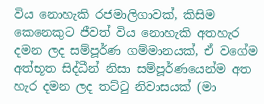විය නොහැකි රජමාලිගාවක්, කිසිම කෙනෙකුට ජීවත් විය නොහැකි අතහැර දමන ලද සම්පූර්ණ ගම්මානයක්, ඒ වගේම අත්භූත සිද්ධීන් නිසා සම්පූර්ණයෙන්ම අත හැර දමන ලද තට්ටු නිවාසයක් (මා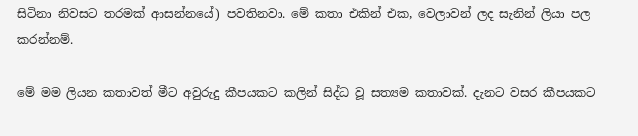සිටිනා නිවසට තරමක් ආසන්නයේ) පවතිනවා. මේ කතා එකින් එක, වෙලාවන් ලද සැනින් ලියා පල කරන්නම්.

මේ මම ලියන කතාවත් මීට අවුරුදු කීපයකට කලින් සිද්ධ වූ සත්‍යම කතාවක්. දැනට වසර කීපයකට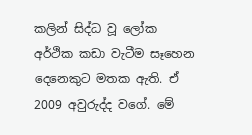කලින් සිද්ධ වූ ලෝක අර්ථික කඩා වැටීම සෑහෙන දෙනෙකුට මතක ඇති. ඒ 2009 අවුරුද්ද වගේ. මේ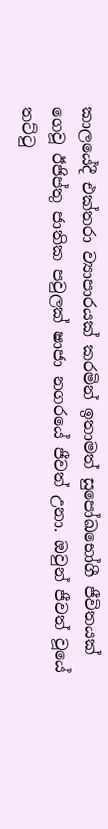කාලයේදී එක්තරා ව්‍යාපාරයක් කරමින් ඉතාමත් සුපෝඛභෝගී ජීවිතයක් ගෙවූ ඊජිප්තු ජාතික පවුලක් ෂාජා නගරයේ ජීවත් උනා. ඔවුන් ජීවත් වූයේ තට්ටු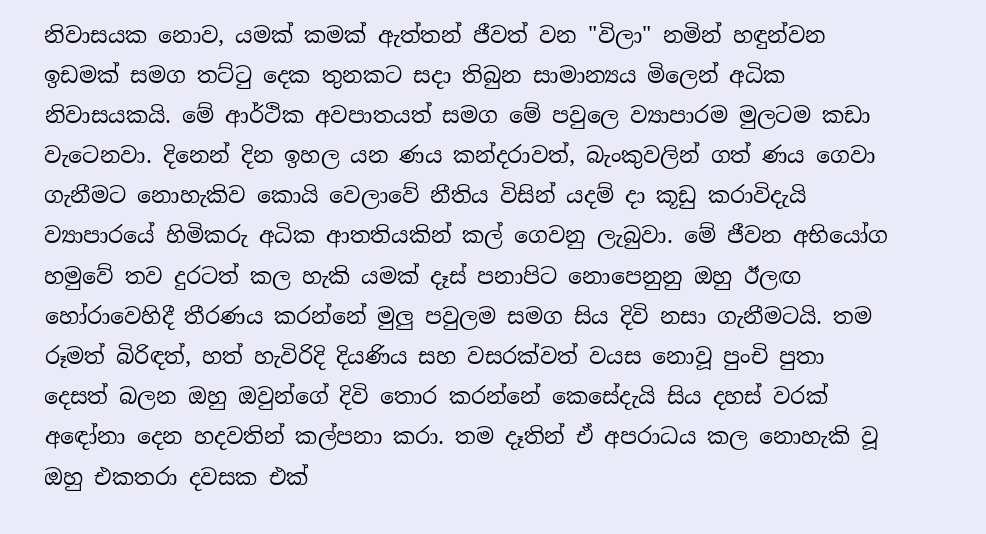නිවාසයක නොව, යමක් කමක් ඇත්තන් ජීවත් වන "විලා" නමින් හඳුන්වන ඉඩමක් සමග තට්ටු දෙක තුනකට සදා තිබුන සාමාන්‍යය මිලෙන් අධික නිවාසයකයි. මේ ආර්ථික අවපාතයත් සමග මේ පවුලෙ ව්‍යාපාරම මුලටම කඩා වැටෙනවා. දිනෙන් දින ඉහල යන ණය කන්දරාවත්, බැංකුවලින් ගත් ණය ගෙවා ගැනීමට නොහැකිව කොයි වෙලාවේ නීතිය විසින් යදම් දා කූඩු කරාවිදැයි ව්‍යාපාරයේ හිමිකරු අධික ආතතියකින් කල් ගෙවනු ලැබුවා. මේ ජීවන අභියෝග හමුවේ තව දුරටත් කල හැකි යමක් දෑස් පනාපිට නොපෙනුනු ඔහු ඊලඟ හෝරාවෙහිදී තීරණය කරන්නේ මුලු පවුලම සමග සිය දිවි නසා ගැනීමටයි. තම රූමත් බිරිඳත්, හත් හැවිරිදි දියණිය සහ වසරක්වත් වයස නොවූ පුංචි පුතා දෙසත් බලන ඔහු ඔවුන්ගේ දිවි තොර කරන්නේ කෙසේදැයි සිය දහස් වරක් අඳෝනා දෙන හදවතින් කල්පනා කරා. තම දෑතින් ඒ අපරාධය කල නොහැකි වූ ඔහු එකතරා දවසක එක්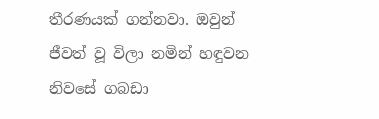තීරණයක් ගන්නවා. ඔවුන් ජීවත් වූ විලා නමින් හඳුවන නිවසේ ගබඩා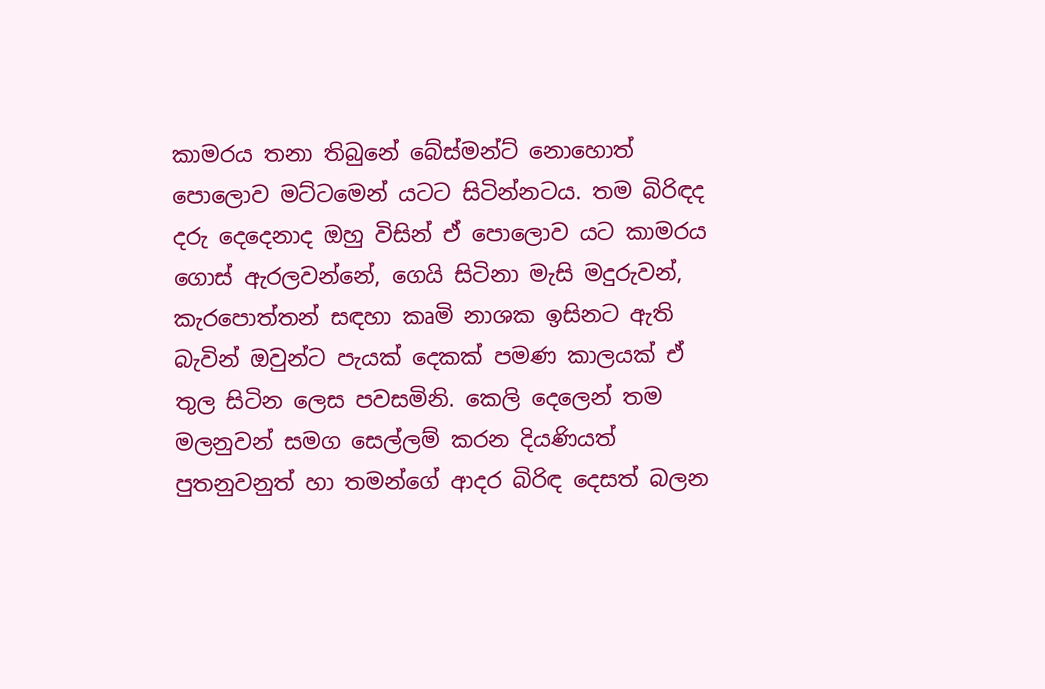කාමරය තනා තිබුනේ බේස්මන්ට් නොහොත් පොලොව මට්ටමෙන් යටට සිටින්නටය. තම බිරිඳද දරු දෙදෙනාද ඔහු විසින් ඒ පොලොව යට කාමරය ගොස් ඇරලවන්නේ, ගෙයි සිටිනා මැසි මදුරුවන්, කැරපොත්තන් සඳහා කෘමි නාශක ඉසිනට ඇති බැවින් ඔවුන්ට පැයක් දෙකක් පමණ කාලයක් ඒ තුල සිටින ලෙස පවසමිනි. කෙලි දෙලෙන් තම මලනුවන් සමග සෙල්ලම් කරන දියණියත් පුතනුවනුත් හා තමන්ගේ ආදර බිරිඳ දෙසත් බලන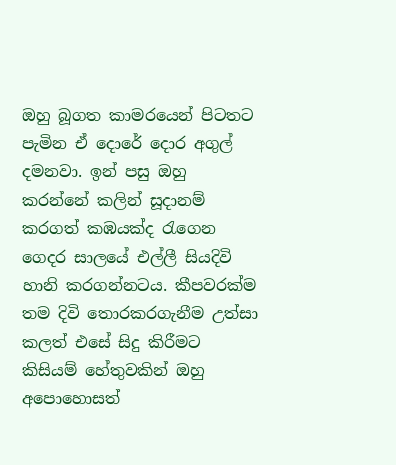ඔහු බූගත කාමරයෙන් පිටතට පැමින ඒ දොරේ දොර අගුල් දමනවා. ඉන් පසු ඔහු කරන්නේ කලින් සූදානම් කරගත් කඹයක්ද රැගෙන ගෙදර සාලයේ එල්ලී සියදිවි හානි කරගන්නටය. කීපවරක්ම තම දිවි තොරකරගැනීම උත්සා කලත් එසේ සිදු කිරීමට කිසියම් හේතුවකින් ඔහු අපොහොසත්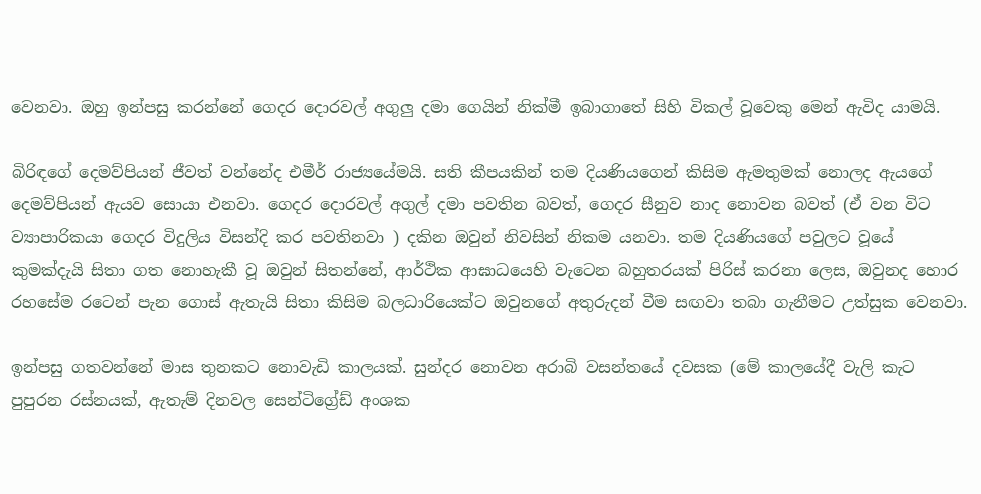වෙනවා. ඔහු ඉන්පසු කරන්නේ ගෙදර දොරවල් අගුලු දමා ගෙයින් නික්මී ඉබාගාතේ සිහි විකල් වූවෙකු මෙන් ඇවිද යාමයි.

බිරිඳගේ දෙමව්පියන් ජීවත් වන්නේද එමීර් රාජ්‍යයේමයි. සති කීපයකින් තම දියණියගෙන් කිසිම ඇමතුමක් නොලද ඇයගේ දෙමව්පියන් ඇයව සොයා එනවා. ගෙදර දොරවල් අගුල් දමා පවතින බවත්, ගෙදර සීනුව නාද නොවන බවත් (ඒ වන විට ව්‍යාපාරිකයා ගෙදර විදුලිය විසන්දි කර පවතිනවා ) දකින ඔවුන් නිවසින් නිකම යනවා. තම දියණියගේ පවුලට වූයේ කුමක්දැයි සිතා ගත නොහැකී වූ ඔවුන් සිතන්නේ, ආර්ථික ආඝාධයෙහි වැටෙන බහුතරයක් පිරිස් කරනා ලෙස, ඔවුනද හොර රහසේම රටෙන් පැන ගොස් ඇතැයි සිතා කිසිම බලධාරියෙක්ට ඔවුනගේ අතුරුදන් වීම සඟවා තබා ගැනීමට උත්සුක වෙනවා.

ඉන්පසු ගතවන්නේ මාස තුනකට නොවැඩි කාලයක්. සුන්දර නොවන අරාබි වසන්තයේ දවසක (මේ කාලයේදී වැලි කැට පුපුරන රස්නයක්, ඇතැම් දිනවල සෙන්ටිග්‍රේඩ් අංශක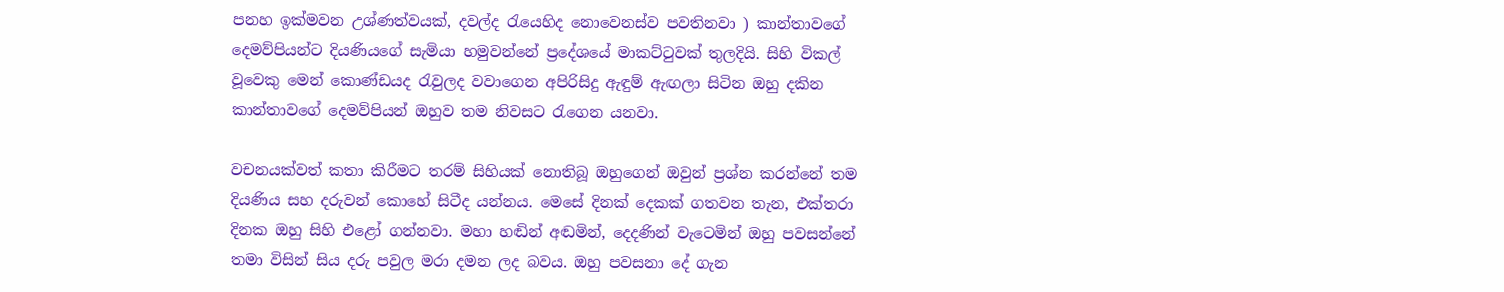පනහ ඉක්මවන උශ්ණත්වයක්, දවල්ද රැයෙහිද නොවෙනස්ව පවතිනවා ) කාන්තාවගේ දෙමව්පියන්ට දියණියගේ සැමියා හමුවන්නේ ප්‍රදේශයේ මාකට්ටුවක් තුලදියි. සිහි විකල් වූවෙකු මෙන් කොණ්ඩයද රැවුලද වවාගෙන අපිරිසිදු ඇඳුම් ඇඟලා සිටින ඔහු දකින කාන්තාවගේ දෙමව්පියන් ඔහුව තම නිවසට රැගෙන යනවා.

වචනයක්වත් කතා කිරීමට තරම් සිහියක් නොතිබූ ඔහුගෙන් ඔවුන් ප්‍රශ්න කරන්නේ තම දියණිය සහ දරුවන් කොහේ සිටීද යන්නය. මෙසේ දිනක් දෙකක් ගතවන තැන, එක්තරා දිනක ඔහු සිහි එළෝ ගන්නවා. මහා හඬින් අඬමින්, දෙදණින් වැටෙමින් ඔහු පවසන්නේ තමා විසින් සිය දරු පවුල මරා දමන ලද බවය. ඔහු පවසනා දේ ගැන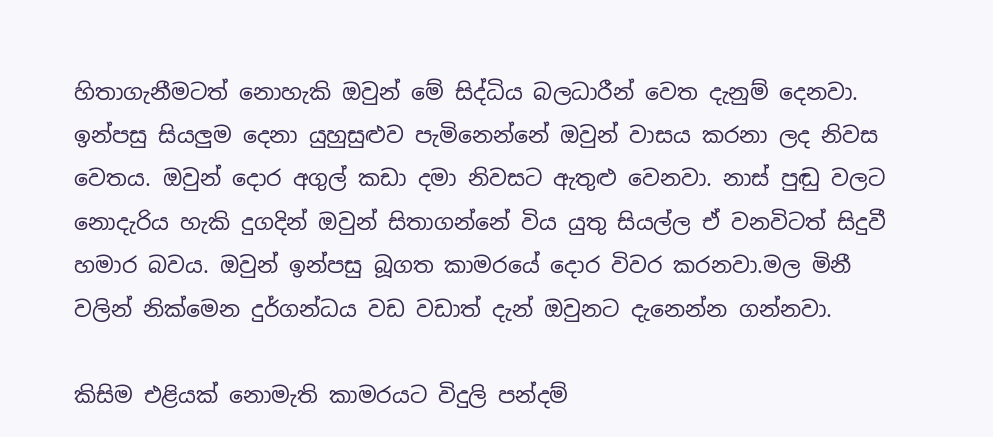හිතාගැනීමටත් නොහැකි ඔවුන් මේ සිද්ධිය බලධාරීන් වෙත දැනුම් දෙනවා. ඉන්පසු සියලුම දෙනා යුහුසුළුව පැමිනෙන්නේ ඔවුන් වාසය කරනා ලද නිවස වෙතය. ඔවුන් දොර අගුල් කඩා දමා නිවසට ඇතුළු වෙනවා. නාස් පුඬු වලට නොදැරිය හැකි දුගදින් ඔවුන් සිතාගන්නේ විය යුතු සියල්ල ඒ වනවිටත් සිදුවී හමාර බවය. ඔවුන් ඉන්පසු බූගත කාමරයේ දොර විවර කරනවා.මල මිනී වලින් නික්මෙන දුර්ගන්ධය වඩ වඩාත් දැන් ඔවුනට දැනෙන්න ගන්නවා.

කිසිම එළියක් නොමැති කාමරයට විදුලි පන්දම්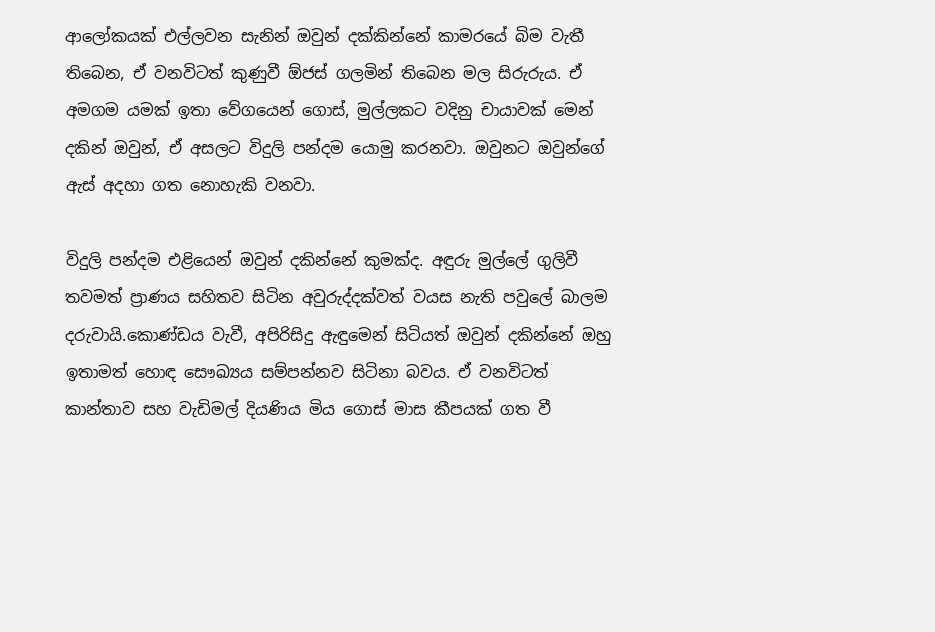ආලෝකයක් එල්ලවන සැනින් ඔවුන් දක්කින්නේ කාමරයේ බිම වැතී තිබෙන, ඒ වනවිටත් කුණුවී ඕජස් ගලමින් තිබෙන මල සිරුරුය. ඒ අමගම යමක් ඉතා වේගයෙන් ගොස්, මුල්ලකට වදිනු චායාවක් මෙන් දකින් ඔවුන්, ඒ අසලට විදුලි පන්දම යොමු කරනවා. ඔවුනට ඔවුන්ගේ ඇස් අදහා ගත නොහැකි වනවා.

විදුලි පන්දම එළියෙන් ඔවුන් දකින්නේ කුමක්ද. අඳුරු මුල්ලේ ගුලිවී තවමත් ප්‍රාණය සහිතව සිටින අවුරුද්දක්වත් වයස නැති පවුලේ බාලම දරුවායි.කොණ්ඩය වැවී, අපිරිසිදු ඇඳුමෙන් සිටියත් ඔවුන් දකින්නේ ඔහු ඉතාමත් හොඳ සෞඛ්‍යය සම්පන්නව සිටිනා බවය. ඒ වනවිටත් කාන්තාව සහ වැඩිමල් දියණිය මිය ගොස් මාස කීපයක් ගත වී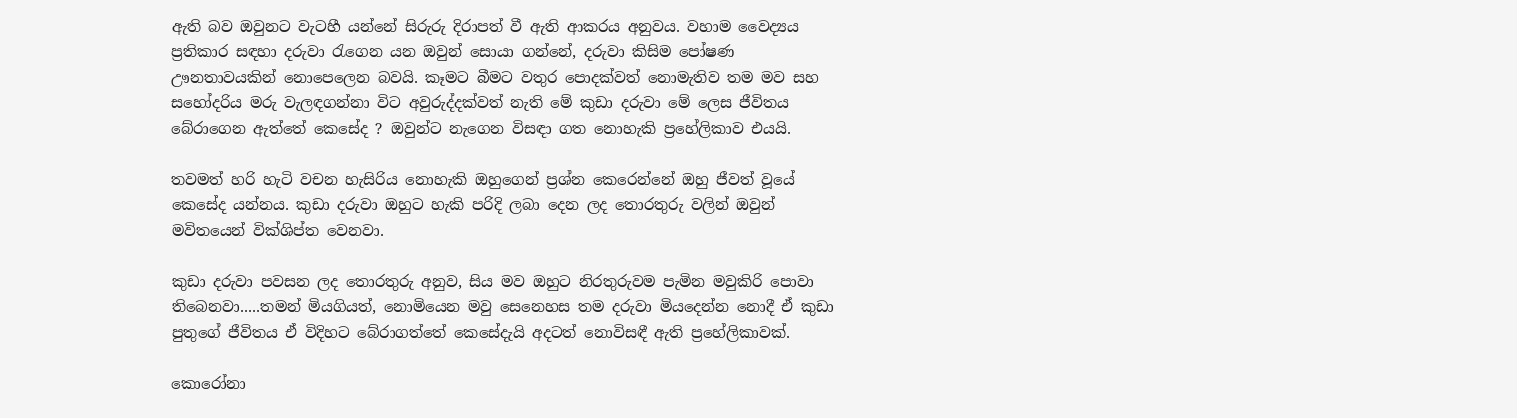ඇති බව ඔවුනට වැටහී යන්නේ සිරුරු දිරාපත් වී ඇති ආකරය අනුවය. වහාම වෛද්‍යය ප්‍රතිකාර සඳහා දරුවා රැගෙන යන ඔවුන් සොයා ගන්නේ, දරුවා කිසිම පෝෂණ ඌනතාවයකින් නොපෙලෙන බවයි. කෑමට බීමට වතුර පොදක්වත් නොමැතිව තම මව සහ සහෝදරිය මරු වැලඳගන්නා විට අවුරුද්දක්වත් නැති මේ කුඩා දරුවා මේ ලෙස ජීවිතය බේරාගෙන ඇත්තේ කෙසේද ? ඔවුන්ට නැගෙන විසඳා ගත නොහැකි ප්‍රහේලිකාව එයයි.

තවමත් හරි හැටි වචන හැසිරිය නොහැකි ඔහුගෙන් ප්‍රශ්න කෙරෙන්නේ ඔහු ජීවත් වූයේ කෙසේද යන්නය. කුඩා දරුවා ඔහුට හැකි පරිදි ලබා දෙන ලද තොරතුරු වලින් ඔවුන් මවිතයෙන් වික්ශිප්ත වෙනවා.

කුඩා දරුවා පවසන ලද තොරතුරු අනුව, සිය මව ඔහුට නිරතුරුවම පැමින මවුකිරි පොවා තිබෙනවා.....තමන් මියගියත්, නොමියෙන මවු සෙනෙහස තම දරුවා මියදෙන්න නොදී ඒ කුඩා පුතුගේ ජීවිතය ඒ විදිහට බේරාගත්තේ කෙසේදැයි අදටත් නොවිසඳී ඇති ප්‍රහේලිකාවක්.

කොරෝනා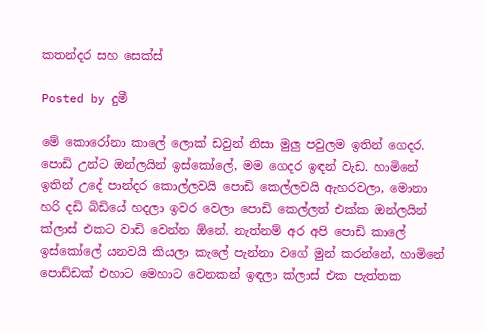කතන්දර සහ සෙක්ස්

Posted by දුමී

මේ කොරෝනා කාලේ ලොක් ඩවුන් නිසා මුලු පවුලම ඉතින් ගෙදර. පොඩි උන්ට ඔන්ලයින් ඉස්කෝලේ, මම ගෙදර ඉඳන් වැඩ. හාමිනේ ඉතින් උදේ පාන්දර කොල්ලවයි පොඩි කෙල්ලවයි ඇහරවලා, මොනා හරි දඩි බිඩියේ හදලා ඉවර වෙලා පොඩි කෙල්ලත් එක්ක ඔන්ලයින් ක්ලාස් එකට වාඩි වෙන්න ඕනේ. නැත්නම් අර අපි පොඩි කාලේ ඉස්කෝලේ යනවයි කියලා කැලේ පැන්නා වගේ මුන් කරන්නේ, හාමිනේ පොඩ්ඩක් එහාට මෙහාට වෙනකන් ඉඳලා ක්ලාස් එක පැත්තක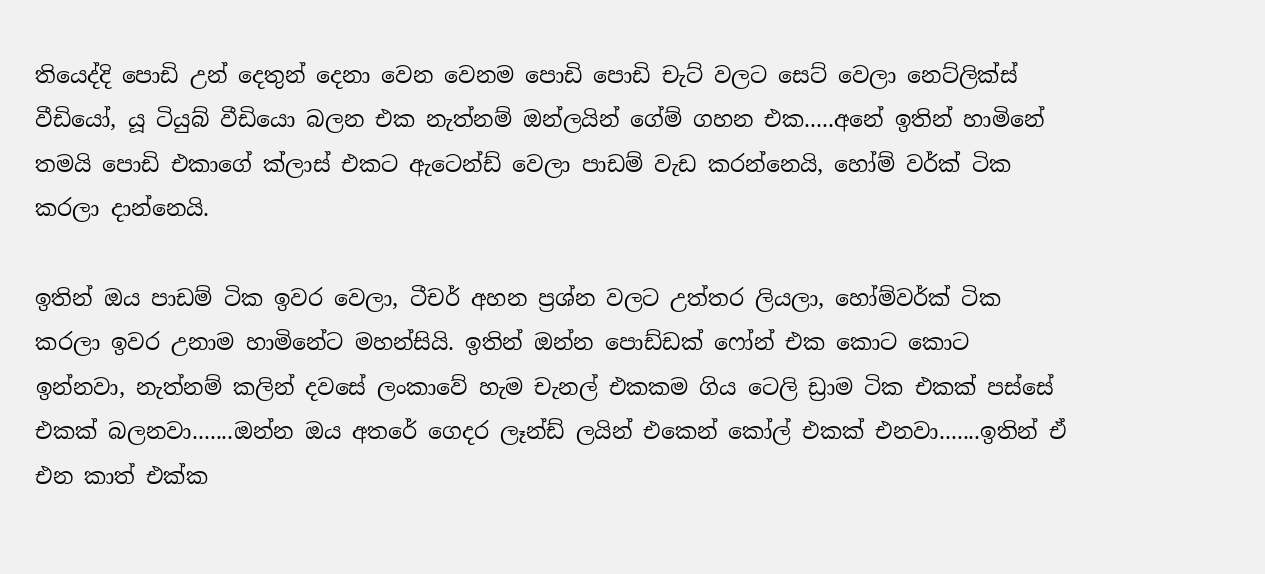තියෙද්දි පොඩි උන් දෙතුන් දෙනා වෙන වෙනම පොඩි පොඩි චැට් වලට සෙට් වෙලා නෙට්ලික්ස් වීඩියෝ, යූ ටියුබ් වීඩියො බලන එක නැත්නම් ඔන්ලයින් ගේම් ගහන එක.....අනේ ඉතින් හාමිනේ තමයි පොඩි එකාගේ ක්ලාස් එකට ඇටෙන්ඩ් වෙලා පාඩම් වැඩ කරන්නෙයි, හෝම් වර්ක් ටික කරලා දාන්නෙයි.

ඉතින් ඔය පාඩම් ටික ඉවර වෙලා, ටීචර් අහන ප්‍රශ්න වලට උත්තර ලියලා, හෝම්වර්ක් ටික කරලා ඉවර උනාම හාමිනේට මහන්සියි. ඉතින් ඔන්න පොඩ්ඩක් ෆෝන් එක කොට කොට ඉන්නවා, නැත්නම් කලින් දවසේ ලංකාවේ හැම චැනල් එකකම ගිය ටෙලි ඩ්‍රාම ටික එකක් පස්සේ එකක් බලනවා.......ඔන්න ඔය අතරේ ගෙදර ලෑන්ඩ් ලයින් එකෙන් කෝල් එකක් එනවා.......ඉතින් ඒ එන කාත් එක්ක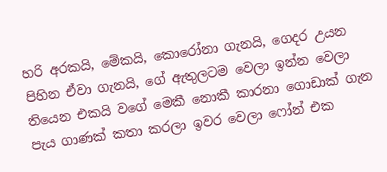හරි අරකයි, මේකයි, කොරෝනා ගැනයි, ගෙදර උයන පිහින ඒවා ගැනයි, ගේ ඇතුලටම වෙලා ඉන්න වෙලා තියෙන එකයි වගේ මෙකී නොකී කාරනා ගොඩාක් ගැන පැය ගාණක් කතා කරලා ඉවර වෙලා ෆෝන් එක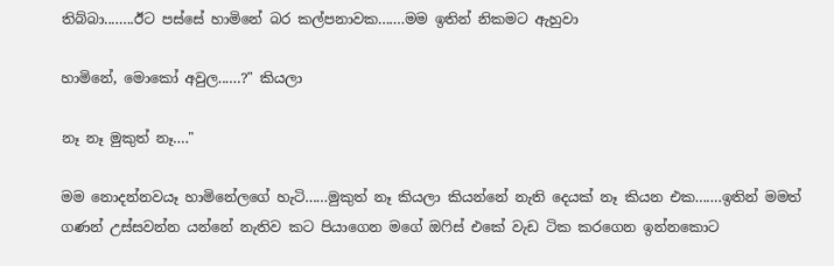තිබ්බා........ඊට පස්සේ හාමිනේ බර කල්පනාවක.......මම ඉතින් නිකමට ඇහුවා

හාමිනේ, මොකෝ අවුල......?" කියලා

නෑ නෑ මුකුත් නෑ...."

මම නොදන්නවයෑ හාමිනේලගේ හැටි......මුකුත් නෑ කියලා කියන්නේ නැති දෙයක් නෑ කියන එක.......ඉතින් මමත් ගණන් උස්සවන්න යන්නේ නැතිව කට පියාගෙන මගේ ඔෆිස් එකේ වැඩ ටික කරගෙන ඉන්නකොට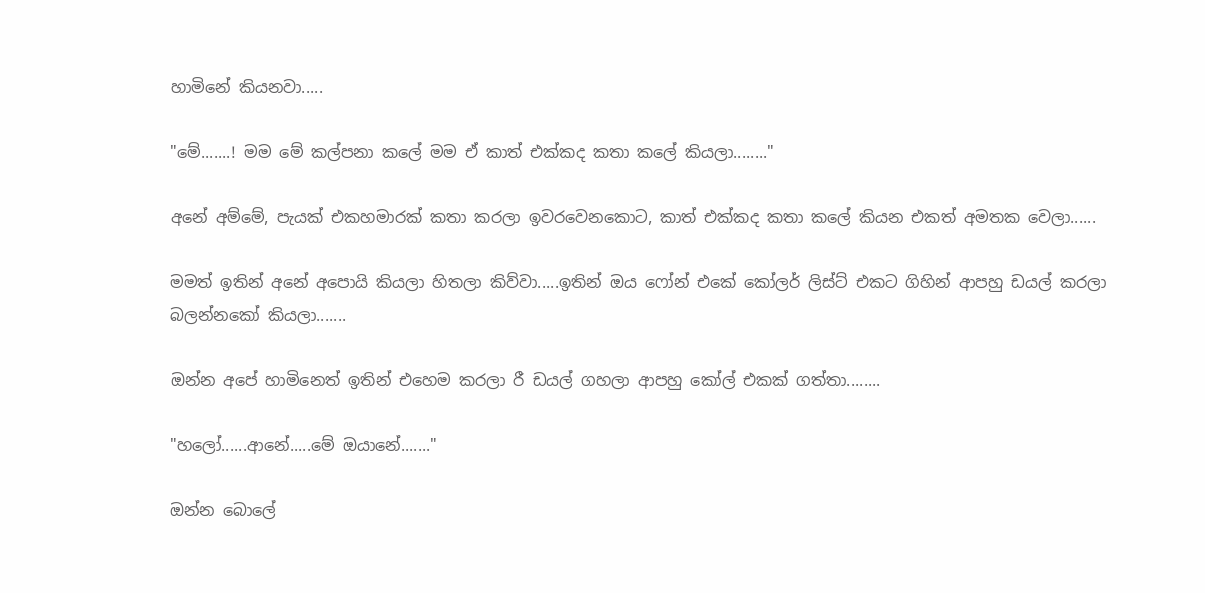හාමිනේ කියනවා.....

"මේ.......! මම මේ කල්පනා කලේ මම ඒ කාත් එක්කද කතා කලේ කියලා........"

අනේ අම්මේ, පැයක් එකහමාරක් කතා කරලා ඉවරවෙනකොට, කාත් එක්කද කතා කලේ කියන එකත් අමතක වෙලා......

මමත් ඉතින් අනේ අපොයි කියලා හිතලා කිව්වා.....ඉතින් ඔය ෆෝන් එකේ කෝලර් ලිස්ට් එකට ගිහින් ආපහු ඩයල් කරලා බලන්නකෝ කියලා.......

ඔන්න අපේ හාමිනෙත් ඉතින් එහෙම කරලා රී ඩයල් ගහලා ආපහු කෝල් එකක් ගත්තා........

"හලෝ......ආනේ.....මේ ඔයානේ......."

ඔන්න බොලේ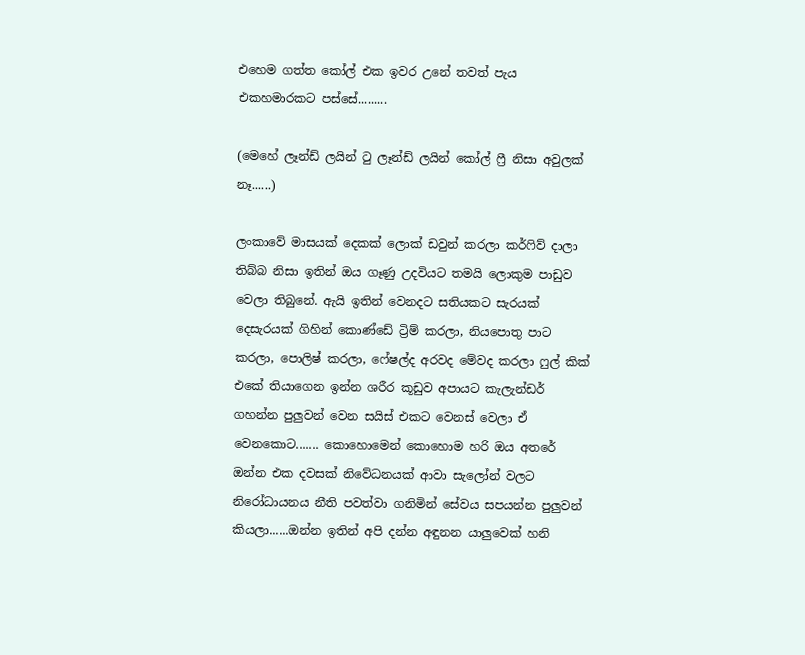එහෙම ගත්ත කෝල් එක ඉවර උනේ තවත් පැය එකහමාරකට පස්සේ.........

(මෙහේ ලෑන්ඩ් ලයින් ටු ලෑන්ඩ් ලයින් කෝල් ෆ්‍රී නිසා අවුලක් නෑ......)

ලංකාවේ මාසයක් දෙකක් ලොක් ඩවුන් කරලා කර්ෆිව් දාලා තිබ්බ නිසා ඉතින් ඔය ගෑණු උදවියට තමයි ලොකුම පාඩුව වෙලා තිබුනේ. ඇයි ඉතින් වෙනදට සතියකට සැරයක් දෙසැරයක් ගිහින් කොණ්ඩේ ට්‍රිම් කරලා, නියපොතු පාට කරලා, පොලිෂ් කරලා, ෆේෂල්ද අරවද මේවද කරලා ෆුල් කික් එකේ තියාගෙන ඉන්න ශරීර කූඩුව අපායට කැලැන්ඩර් ගහන්න පුලුවන් වෙන සයිස් එකට වෙනස් වෙලා ඒ වෙනකොට....... කොහොමෙන් කොහොම හරි ඔය අතරේ ඔන්න එක දවසක් නිවේධනයක් ආවා සැලෝන් වලට නිරෝධායනය නීති පවත්වා ගනිමින් සේවය සපයන්න පුලුවන් කියලා......ඔන්න ඉතින් අපි දන්න අඳුනන යාලුවෙක් හනි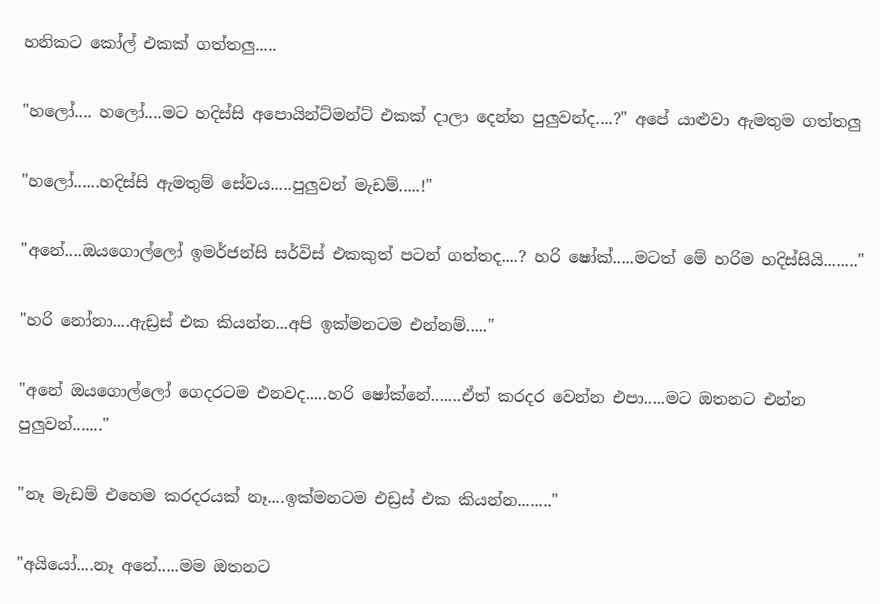හනිකට කෝල් එකක් ගත්තලු.....

"හලෝ.... හලෝ....මට හදිස්සි අපොයින්ට්මන්ට් එකක් දාලා දෙන්න පුලුවන්ද....?" අපේ යාළුවා ඇමතුම ගත්තලු

"හලෝ......හදිස්සි ඇමතුම් සේවය.....පුලුවන් මැඩම්.....!"

"අනේ....ඔයගොල්ලෝ ඉමර්ජන්සි සර්විස් එකකුත් පටන් ගත්තද....? හරි ෂෝක්.....මටත් මේ හරිම හදිස්සියි........"

"හරි නෝනා....ඇඩ්‍රස් එක කියන්න...අපි ඉක්මනටම එන්නම්....."

"අනේ ඔයගොල්ලෝ ගෙදරටම එනවද.....හරි ෂෝක්නේ.......ඒත් කරදර වෙන්න එපා.....මට ඔතනට එන්න පුලුවන්......."

"නෑ මැඩම් එහෙම කරදරයක් නෑ....ඉක්මනටම එඩ්‍රස් එක කියන්න........"

"අයියෝ....නෑ අනේ.....මම ඔතනට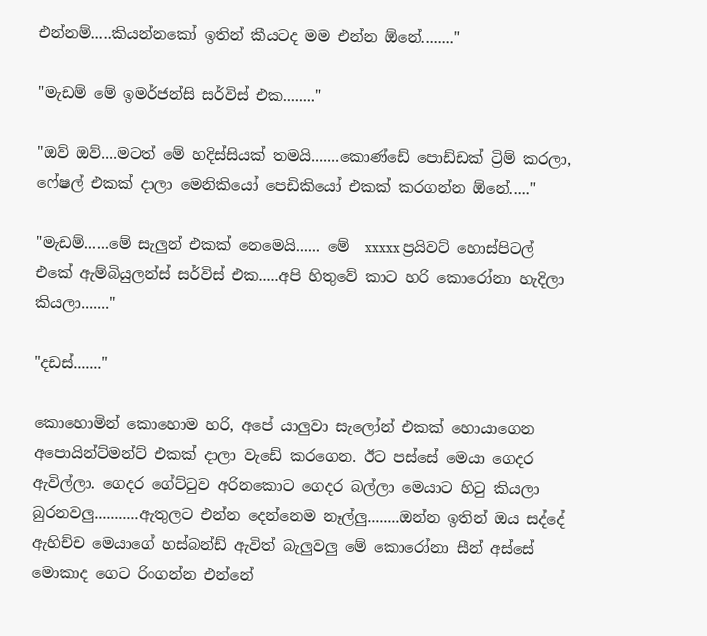එන්නම්.....කියන්නකෝ ඉතින් කීයටද මම එන්න ඕනේ........"

"මැඩම් මේ ඉමර්ජන්සි සර්විස් එක........"

"ඔව් ඔව්....මටත් මේ හදිස්සියක් තමයි.......කොණ්ඩේ පොඩ්ඩක් ට්‍රිම් කරලා, ෆේෂල් එකක් දාලා මෙනිකියෝ පෙඩිකියෝ එකක් කරගන්න ඕනේ....."

"මැඩම්......මේ සැලුන් එකක් නෙමෙයි...... මේ  xxxxx ප්‍රයිවට් හොස්පිටල් එකේ ඇම්බියුලන්ස් සර්විස් එක.....අපි හිතුවේ කාට හරි කොරෝනා හැදිලා කියලා......."

"දඩස්......."

කොහොමින් කොහොම හරි, අපේ යාලුවා සැලෝන් එකක් හොයාගෙන අපොයින්ට්මන්ට් එකක් දාලා වැඩේ කරගෙන. ඊට පස්සේ මෙයා ගෙදර ඇවිල්ලා. ගෙදර ගේට්ටුව අරිනකොට ගෙදර බල්ලා මෙයාට හිටු කියලා බුරනවලු...........ඇතුලට එන්න දෙන්නෙම නෑල්ලු........ඔන්න ඉතින් ඔය සද්දේ ඇහිච්ච මෙයාගේ හස්බන්ඩ් ඇවිත් බැලුවලු මේ කොරෝනා සීන් අස්සේ මොකාද ගෙට රිංගන්න එන්නේ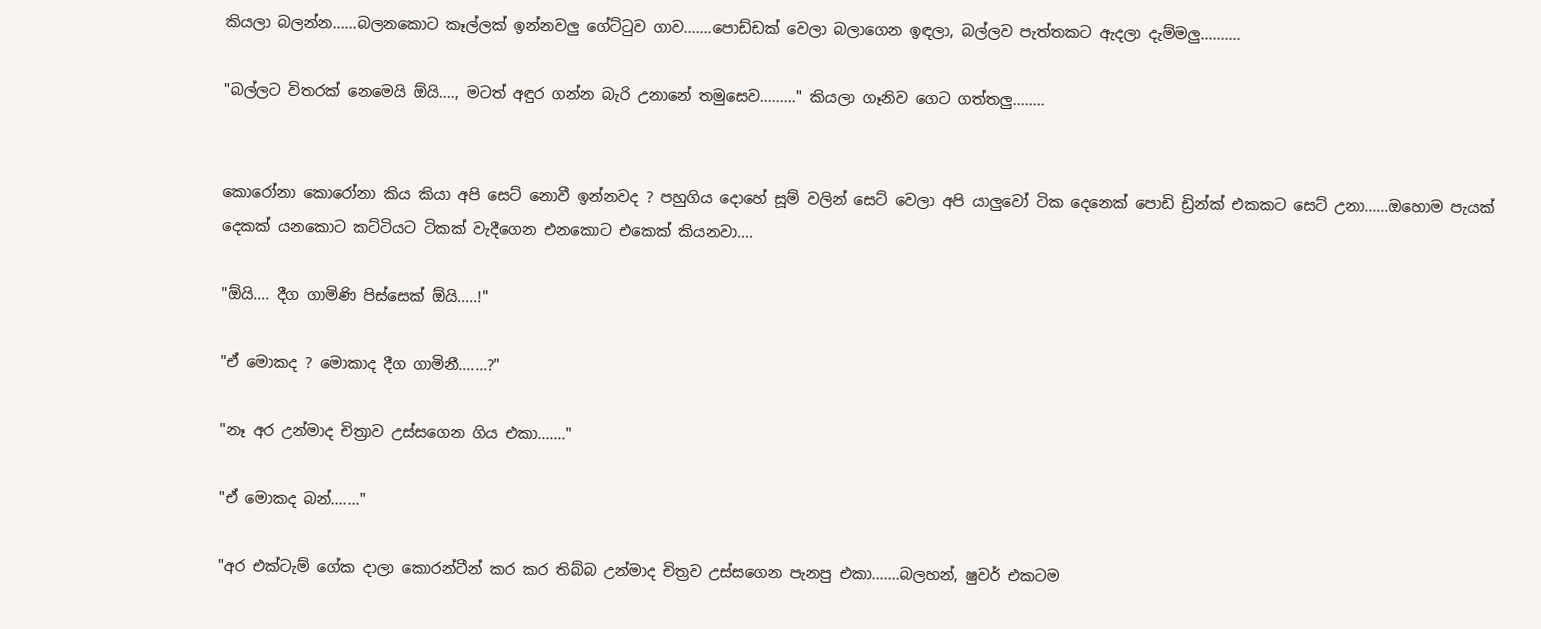කියලා බලන්න......බලනකොට කෑල්ලක් ඉන්නවලු ගේට්ටුව ගාව.......පොඩ්ඩක් වෙලා බලාගෙන ඉඳලා, බල්ලව පැත්තකට ඇදලා දැම්මලු..........

"බල්ලට විතරක් නෙමෙයි ඕයි...., මටත් අඳුර ගන්න බැරි උනානේ තමුසෙව........." කියලා ගෑනිව ගෙට ගත්තලු........


කොරෝනා කොරෝනා කිය කියා අපි සෙට් නොවී ඉන්නවද ? පහුගිය දොහේ සූම් වලින් සෙට් වෙලා අපි යාලුවෝ ටික දෙනෙක් පොඩි ඩ්‍රින්ක් එකකට සෙට් උනා......ඔහොම පැයක් දෙකක් යනකොට කට්ටියට ටිකක් වැදීගෙන එනකොට එකෙක් කියනවා....

"ඕයි.... දීග ගාමිණි පිස්සෙක් ඕයි.....!"

"ඒ මොකද ? මොකාද දීග ගාමිනී.......?"

"නෑ අර උන්මාද චිත්‍රාව උස්සගෙන ගිය එකා......."

"ඒ මොකද බන්......."

"අර එක්ටැම් ගේක දාලා කොරන්ටීන් කර කර තිබ්බ උන්මාද චිත්‍රව උස්සගෙන පැනපු එකා.......බලහන්, ෂුවර් එකටම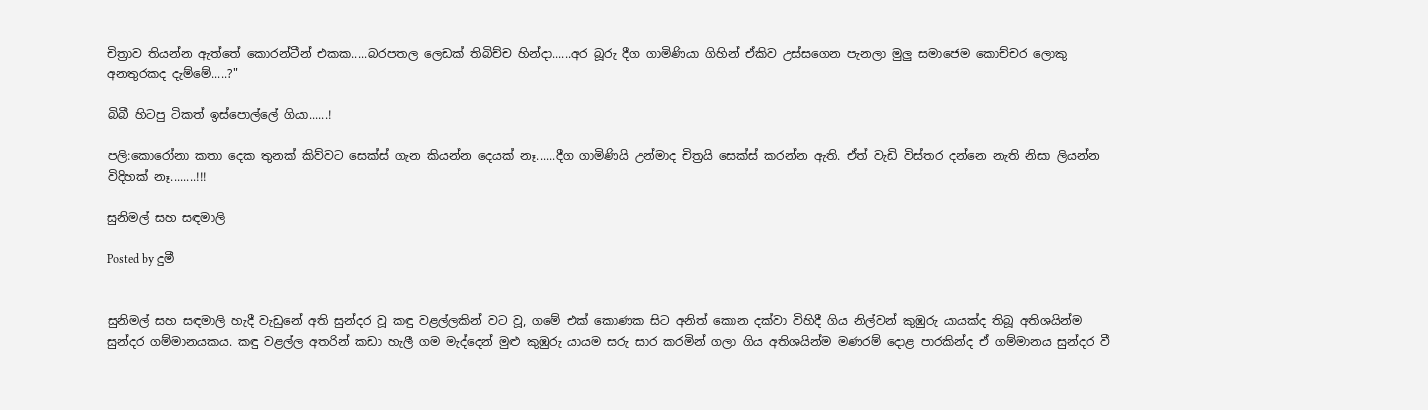චිත්‍රාව තියන්න ඇත්තේ කොරන්ටීන් එකක.....බරපතල ලෙඩක් තිබිච්ච හින්දා......අර බූරු දීග ගාමිණියා ගිහින් ඒකිව උස්සගෙන පැනලා මුලු සමාජෙම කොච්චර ලොකු අනතුරකද දැම්මේ.....?"

බිබී හිටපු ටිකත් ඉස්පොල්ලේ ගියා......!

පලි:කොරෝනා කතා දෙක තුනක් කිව්වට සෙක්ස් ගැන කියන්න දෙයක් නෑ......දීග ගාමිණියි උන්මාද චිත්‍රයි සෙක්ස් කරන්න ඇති. ඒත් වැඩි විස්තර දන්නෙ නැති නිසා ලියන්න විදිහක් නෑ........!!!

සුනිමල් සහ සඳමාලි

Posted by දුමී


සුනිමල් සහ සඳමාලි හැදී වැඩුනේ අති සුන්දර වූ කඳු වළල්ලකින් වට වූ, ගමේ එක් කොණක සිට අනිත් කොන දක්වා විහිදී ගිය නිල්වන් කුඹුරු යායක්ද තිබූ අතිශයින්ම සුන්දර ගම්මානයකය. කඳු වළල්ල අතරින් කඩා හැලී ගම මැද්දෙන් මුළු කුඹුරු යායම සරු සාර කරමින් ගලා ගිය අතිශයින්ම මණරම් දොළ පාරකින්ද ඒ ගම්මානය සුන්දර වී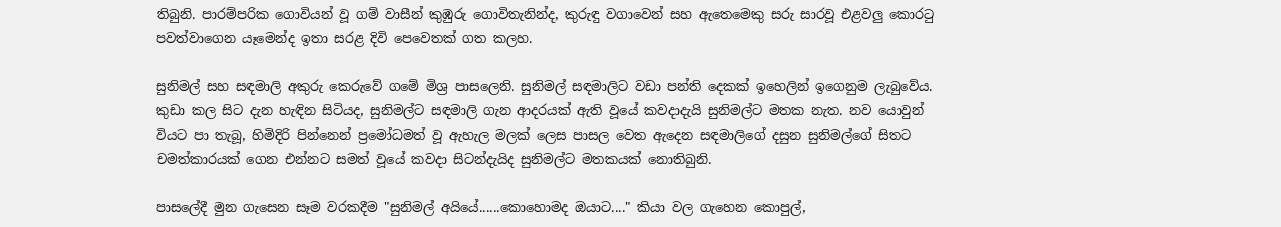තිබුනි. පාරම්පරික ගොවියන් වූ ගම් වාසීන් කුඹුරු ගොවිතැනින්ද, කුරුඳු වගාවෙන් සහ ඇතෙමෙකු සරු සාරවූ එළවලු කොරටු පවත්වාගෙන යෑමෙන්ද ඉතා සරළ දිවි පෙවෙතක් ගත කලහ.

සුනිමල් සහ සඳමාලි අකුරු කෙරුවේ ගමේ මිශ්‍ර පාසලෙනි. සුනිමල් සඳමාලිට වඩා පන්ති දෙකක් ඉහෙලින් ඉගෙනුම ලැබුවේය. කුඩා කල සිට දැන හැඳින සිටියද, සුනිමල්ට සඳමාලි ගැන ආදරයක් ඇති වූයේ කවදාදැයි සුනිමල්ට මතක නැත. නව යොවුන් වියට පා තැබූ, හිමිදිරි පින්නෙන් ප්‍රමෝධමත් වූ ඇහැල මලක් ලෙස පාසල වෙත ඇදෙන සඳමාලිගේ දසුන සුනිමල්ගේ සිතට චමත්කාරයක් ගෙන එන්නට සමත් වූයේ කවදා සිටන්දැයිද සුනිමල්ට මතකයක් නොතිබුනි.

පාසලේදී මුන ගැසෙන සෑම වරකදීම "සුනිමල් අයියේ......කොහොමද ඔයාට...." කියා වල ගැහෙන කොපුල්,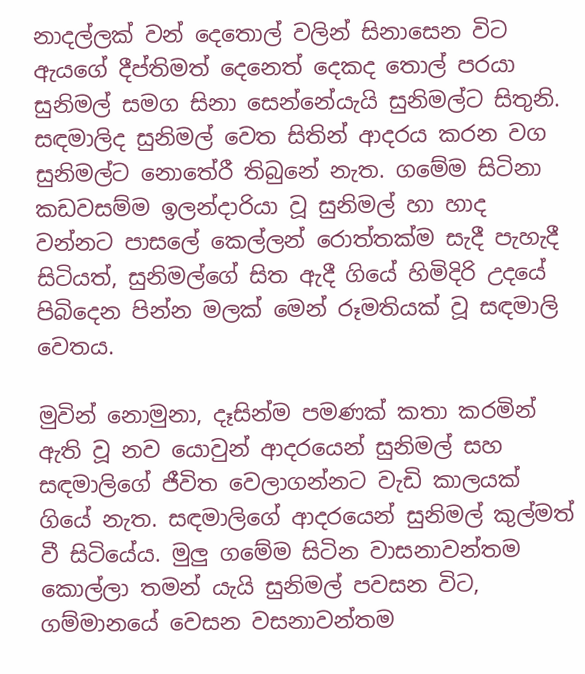නාදල්ලක් වන් දෙතොල් වලින් සිනාසෙන විට ඇයගේ දීප්තිමත් දෙනෙත් දෙකද තොල් පරයා සුනිමල් සමග සිනා සෙන්නේයැයි සුනිමල්ට සිතුනි. සඳමාලිද සුනිමල් වෙත සිතින් ආදරය කරන වග සුනිමල්ට නොතේරී තිබුනේ නැත. ගමේම සිටිනා කඩවසම්ම ඉලන්දාරියා වූ සුනිමල් හා හාද වන්නට පාසලේ කෙල්ලන් රොත්තක්ම සැදී පැහැදී සිටියත්, සුනිමල්ගේ සිත ඇදී ගියේ හිමිදිරි උදයේ පිබිදෙන පින්න මලක් මෙන් රූමතියක් වූ සඳමාලි වෙතය.

මුවින් නොමුනා, දෑසින්ම පමණක් කතා කරමින් ඇති වූ නව යොවුන් ආදරයෙන් සුනිමල් සහ සඳමාලිගේ ජීවිත වෙලාගන්නට වැඩි කාලයක් ගියේ නැත. සඳමාලිගේ ආදරයෙන් සුනිමල් කුල්මත් වී සිටියේය. මුලු ගමේම සිටින වාසනාවන්තම කොල්ලා තමන් යැයි සුනිමල් පවසන විට, ගම්මානයේ වෙසන වසනාවන්තම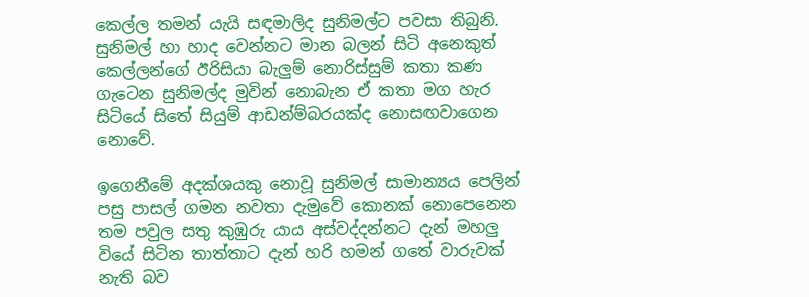කෙල්ල තමන් යැයි සඳමාලිද සුනිමල්ට පවසා තිබුනි. සුනිමල් හා හාද වෙන්නට මාන බලන් සිටි අනෙකුත් කෙල්ලන්ගේ ඊරිසියා බැලුම් නොරිස්සුම් කතා කණ ගැටෙන සුනිමල්ද මුවින් නොබැන ඒ කතා මග හැර සිටියේ සිතේ සියුම් ආඩන්ම්බරයක්ද නොසඟවාගෙන නොවේ.

ඉගෙනීමේ අදක්ශයකු නොවූ සුනිමල් සාමාන්‍යය පෙලින් පසු පාසල් ගමන නවතා දැමුවේ කොනක් නොපෙනෙන තම පවුල සතු කුඹුරු යාය අස්වද්දන්නට දැන් මහලු වියේ සිටින තාත්තාට දැන් හරි හමන් ගතේ වාරුවක් නැති බව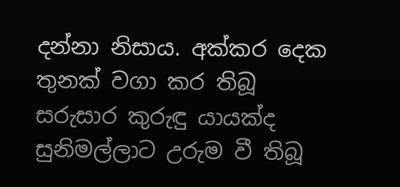දන්නා නිසාය. අක්කර දෙක තුනක් වගා කර තිබූ සරුසාර කුරුඳු යායක්ද සුනිමල්ලාට උරුම වී තිබූ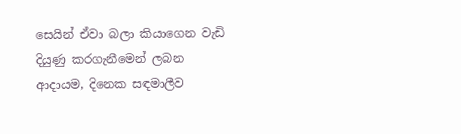සෙයින් ඒවා බලා කියාගෙන වැඩි දියුණු කරගැනීමෙන් ලබන ආදායම, දිනෙක සඳමාලීව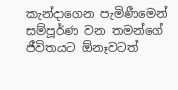කැන්දාගෙන පැමිණීමෙන් සම්පූර්ණ වන තමන්ගේ ජීවිතයට ඕනෑවටත්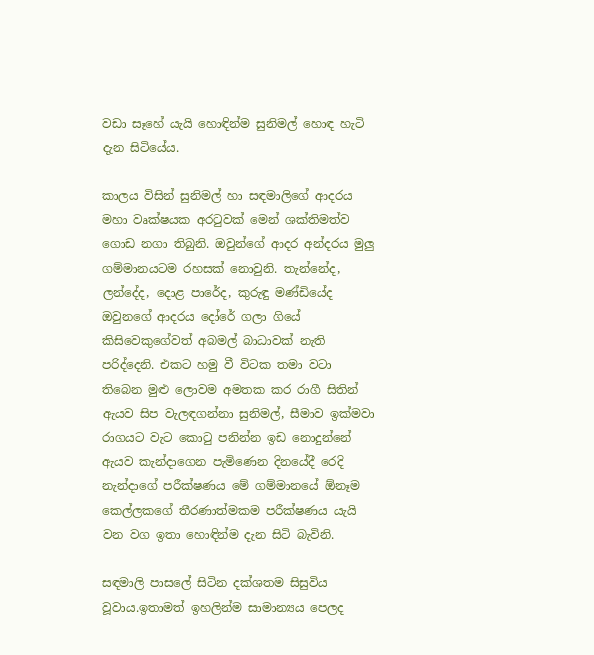වඩා සෑහේ යැයි හොඳින්ම සුනිමල් හොඳ හැටි දැන සිටියේය.

කාලය විසින් සුනිමල් හා සඳමාලිගේ ආදරය මහා වෘක්ෂයක අරටුවක් මෙන් ශක්තිමත්ව ගොඩ නගා තිබුනි. ඔවුන්ගේ ආදර අන්දරය මුලු ගම්මානයටම රහසක් නොවුනි. තැන්නේද, ලන්දේද, දොළ පාරේද, කුරුඳු මණ්ඩියේද ඔවුනගේ ආදරය දෝරේ ගලා ගියේ කිසිවෙකුගේවත් අබමල් බාධාවක් නැති පරිද්දෙනි. එකට හමු වී විටක තමා වටා තිබෙන මුළු ලොවම අමතක කර රාගී සිතින් ඇයව සිප වැලඳගන්නා සුනිමල්, සීමාව ඉක්මවා රාගයට වැට කොටු පනින්න ඉඩ නොදුන්නේ ඇයව කැන්දාගෙන පැමිණෙන දිනයේදී රෙදි නැන්දාගේ පරීක්ෂණය මේ ගම්මානයේ ඕනෑම කෙල්ලකගේ තීරණාත්මකම පරීක්ෂණය යැයි වන වග ඉතා හොඳින්ම දැන සිටි බැවිනි.

සඳමාලි පාසලේ සිටින දක්ශතම සිසුවිය වූවාය.ඉතාමත් ඉහලින්ම සාමාන්‍යය පෙලද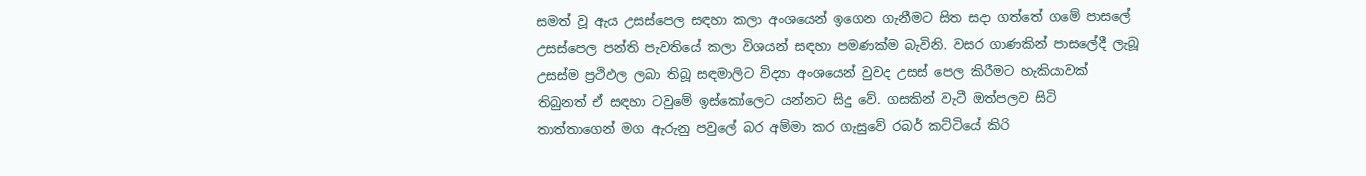සමත් වූ ඇය උසස්පෙල සඳහා කලා අංශයෙන් ඉගෙන ගැනීමට සිත සදා ගත්තේ ගමේ පාසලේ උසස්පෙල පන්ති පැවතියේ කලා විශයන් සඳහා පමණක්ම බැවිනි. වසර ගාණකින් පාසලේදී ලැබූ උසස්ම ප්‍රථිඵල ලබා තිබූ සඳමාලිට විද්‍යා අංශයෙන් වුවද උසස් පෙල කිරීමට හැකියාවක් තිබුනත් ඒ සඳහා ටවුමේ ඉස්කෝලෙට යන්නට සිදු වේ. ගසකින් වැටී ඔත්පලව සිටි තාත්තාගෙන් මග ඇරුනු පවුලේ බර අම්මා කර ගැසුවේ රබර් කට්ටියේ කිරි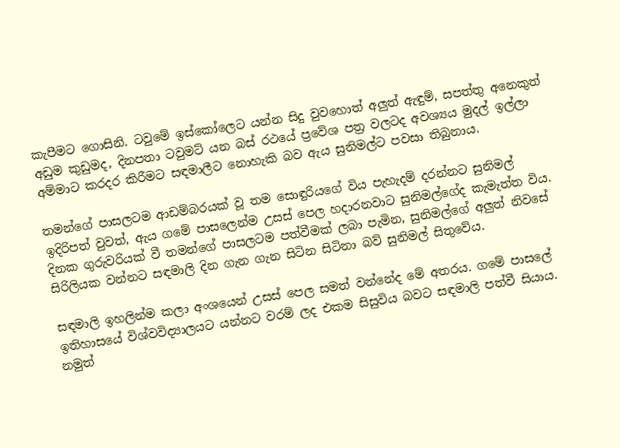කැපීමට ගොසිනි. ටවුමේ ඉස්කෝලෙට යන්න සිදු වුවහොත් අලුත් ඇඳුම්, සපත්තු අනෙකුත් අඩුම කුඩුමද, දිනපතා ටවුමට් යන බස් රථයේ ප්‍රවේශ පත්‍ර වලටද අවශ්‍යය මුදල් ඉල්ලා අම්මාට කරදර කිරීමට සඳමාලීට නොහැකි බව ඇය සුනිමල්ට පවසා තිබුනාය.

තමන්ගේ පාසලටම ආඩම්බරයක් වූ තම සොඳුරියගේ විය පැහැදම් දරන්නට සුනිමල් ඉදිරිපත් වුවත්, ඇය ගමේ පාසලෙන්ම උසස් පෙල හදාරනවාට සුනිමල්ගේද කැමැත්ත විය. දිනක ගුරුවරියක් වී තමන්ගේ පාසලටම පත්වීමක් ලබා පැමින, සුනිමල්ගේ අලුත් නිවසේ සිරිලියක වන්නට සඳමාලි දින ගැන ගැන සිටින සිටිනා බව් සුනිමල් සිතුවේය.

සඳමාලි ඉහලින්ම කලා අංශයෙන් උසස් පෙල සමත් වන්නේද මේ අතරය. ගමේ පාසලේ ඉතිහාසයේ විශ්වවිද්‍යාලයට යන්නට වරම් ලද එකම සිසුවිය බවට සඳමාලි පත්වී සියාය. නමුත්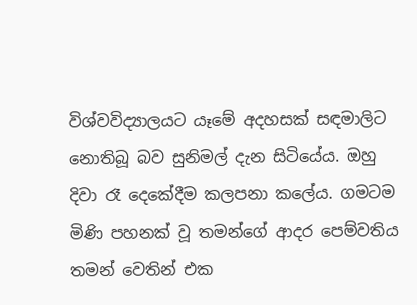විශ්වවිද්‍යාලයට යෑමේ අදහසක් සඳමාලිට නොතිබූ බව සුනිමල් දැන සිටියේය. ඔහු දිවා රෑ දෙකේදීම කලපනා කලේය. ගමටම මිණි පහනක් වූ තමන්ගේ ආදර පෙම්වතිය තමන් වෙතින් එක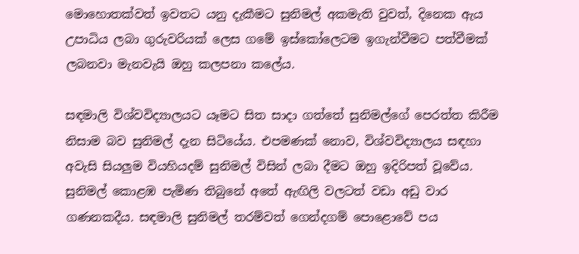මොහොතක්වත් ඉවතට යනු දැකීමට සුනිමල් අකමැති වුවත්, දිනෙක ඇය උපාධිය ලබා ගුරුවරියක් ලෙස ගමේ ඉස්කෝලෙටම ඉගැන්වීමට පත්වීමක් ලබනවා මැනවැයි ඔහු කලපනා කලේය.

සඳමාලි විශ්වවිද්‍යාලයට යෑමට සිත සාදා ගත්තේ සුනිමල්ගේ පෙරත්ත කිරීම නිසාම බව සුනිමල් දැන සිටියේය. එපමණක් නොව, විශ්වවිද්‍යාලය සඳහා අවැසි සියලුම වියහියදම් සුනිමල් විසින් ලබා දීමට ඔහු ඉදිරිපත් වූවේය. සුනිමල් කොළඹ පැමිණ තිබුනේ අතේ ඇඟිලි වලටත් වඩා අඩු වාර ගණනකදීය. සඳමාලි සුනිමල් තරම්වත් ගෙන්දගම් පොළොවේ පය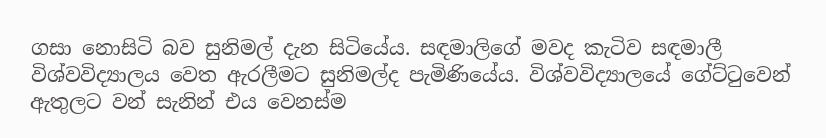ගසා නොසිටි බව සුනිමල් දැන සිටියේය. සඳමාලිගේ මවද කැටිව සඳමාලී විශ්වවිද්‍යාලය වෙත ඇරලීමට සුනිමල්ද පැමිණියේය. විශ්වවිද්‍යාලයේ ගේට්ටුවෙන් ඇතුලට වන් සැනින් එය වෙනස්ම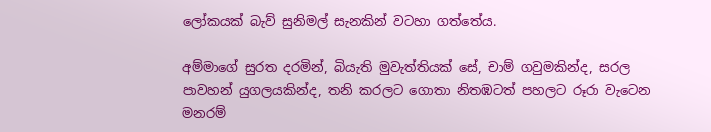ලෝකයක් බැව් සුනිමල් සැනකින් වටහා ගත්තේය.

අම්මාගේ සුරත දරමින්, බියැති මුවැත්තියක් සේ, චාම් ගවුමකින්ද, සරල පාවහන් යුගලයකින්ද, තනි කරලට ගොතා නිතඹටත් පහලට රූරා වැටෙන මනරම්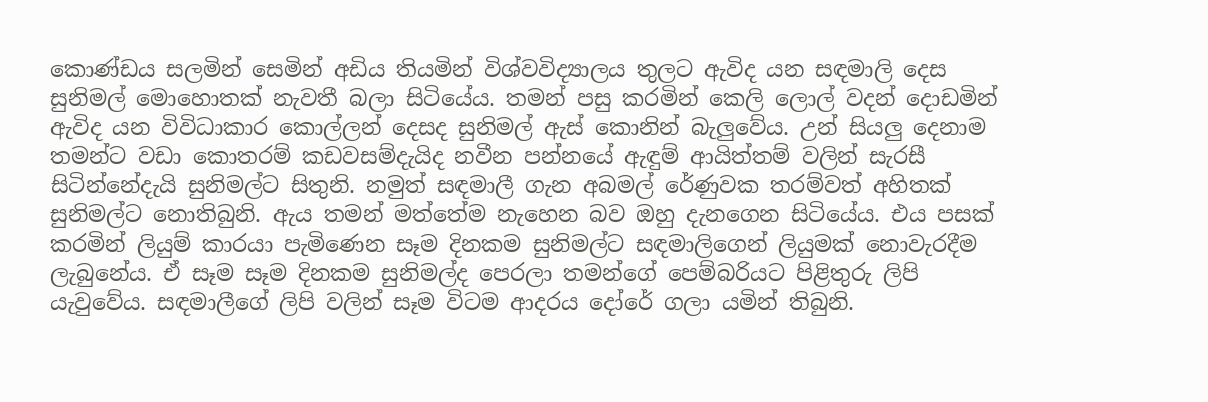කොණ්ඩය සලමින් සෙමින් අඩිය තියමින් විශ්වවිද්‍යාලය තුලට ඇවිද යන සඳමාලි දෙස සුනිමල් මොහොතක් නැවතී බලා සිටියේය. තමන් පසු කරමින් කෙලි ලොල් වදන් දොඩමින් ඇවිද යන විවිධාකාර කොල්ලන් දෙසද සුනිමල් ඇස් කොනින් බැලුවේය. උන් සියලු දෙනාම තමන්ට වඩා කොතරම් කඩවසම්දැයිද නවීන පන්නයේ ඇඳුම් ආයිත්තම් වලින් සැරසී සිටින්නේදැයි සුනිමල්ට සිතුනි. නමුත් සඳමාලී ගැන අබමල් රේණුවක තරම්වත් අහිතක් සුනිමල්ට නොතිබුනි. ඇය තමන් මත්තේම නැහෙන බව ඔහු දැනගෙන සිටියේය. එය පසක් කරමින් ලියුම් කාරයා පැමිණෙන සෑම දිනකම සුනිමල්ට සඳමාලිගෙන් ලියුමක් නොවැරදීම ලැබුනේය. ඒ සෑම සෑම දිනකම සුනිමල්ද පෙරලා තමන්ගේ පෙම්බරියට පිළිතුරු ලිපි යැවුවේය. සඳමාලීගේ ලිපි වලින් සෑම විටම ආදරය දෝරේ ගලා යමින් තිබුනි.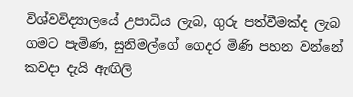විශ්වවිද්‍යාලයේ උපාධිය ලැබ, ගුරු පත්වීමක්ද ලැබ ගමට පැමිණ, සුනිමල්ගේ ගෙදර මිණි පහන වන්නේ කවදා දැයි ඇඟිලි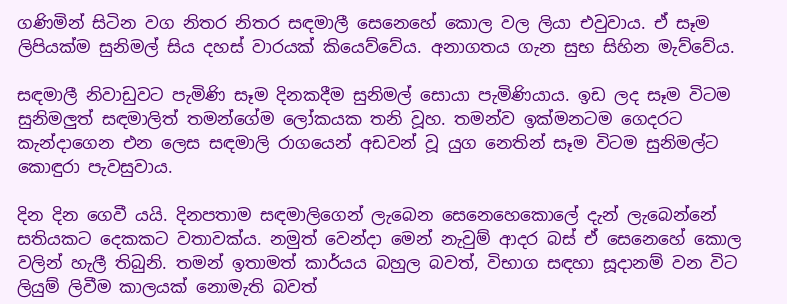ගණිමින් සිටින වග නිතර නිතර සඳමාලී සෙනෙහේ කොල වල ලියා එවුවාය. ඒ සෑම ලිපියක්ම සුනිමල් සිය දහස් වාරයක් කියෙව්වේය. අනාගතය ගැන සුභ සිහින මැව්වේය.

සඳමාලී නිවාඩුවට පැමිණි සෑම දිනකදීම සුනිමල් සොයා පැමිණියාය. ඉඩ ලද සෑම විටම සුනිමලුත් සඳමාලිත් තමන්ගේම ලෝකයක තනි වූහ. තමන්ව ඉක්මනටම ගෙදරට කැන්දාගෙන එන ලෙස සඳමාලි රාගයෙන් අඩවන් වූ යුග නෙතින් සෑම විටම සුනිමල්ට කොඳුරා පැවසුවාය.

දින දින ගෙවී යයි. දිනපතාම සඳමාලිගෙන් ලැබෙන සෙනෙහෙකොලේ දැන් ලැබෙන්නේ සතියකට දෙකකට වතාවක්ය. නමුත් වෙන්දා මෙන් නැවුම් ආදර බස් ඒ සෙනෙහේ කොල වලින් හැලී තිබුනි. තමන් ඉතාමත් කාර්යය බහුල බවත්, විභාග සඳහා සූදානම් වන විට ලියුම් ලිවීම කාලයක් නොමැති බවත්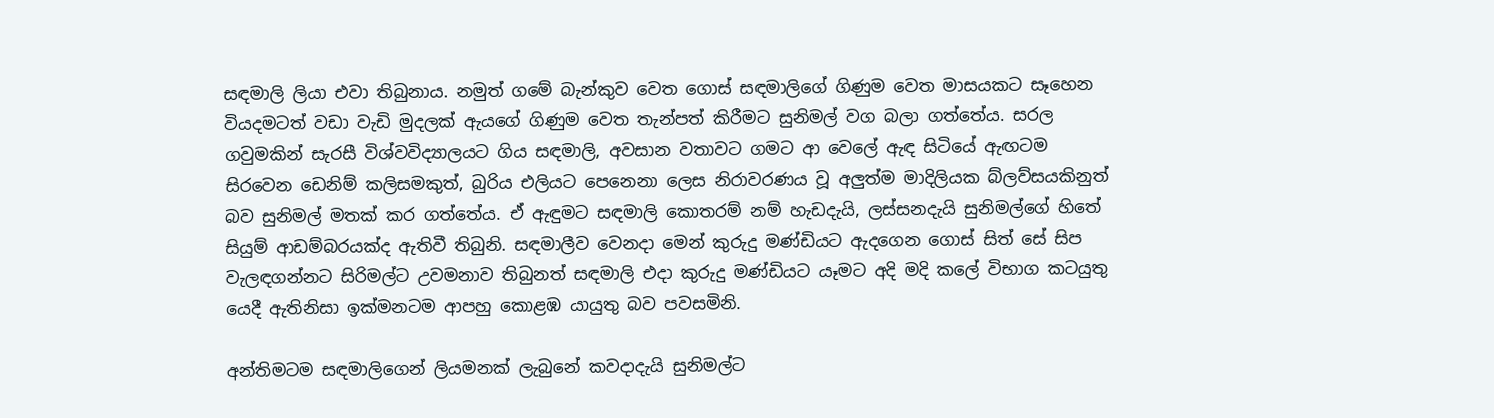සඳමාලි ලියා එවා තිබුනාය. නමුත් ගමේ බැන්කුව වෙත ගොස් සඳමාලිගේ ගිණුම වෙත මාසයකට සෑහෙන වියදමටත් වඩා වැඩි මුදලක් ඇයගේ ගිණුම වෙත තැන්පත් කිරීමට සුනිමල් වග බලා ගත්තේය. සරල ගවුමකින් සැරසී විශ්වවිද්‍යාලයට ගිය සඳමාලි, අවසාන වතාවට ගමට ආ වෙලේ ඇඳ සිටියේ ඇඟටම සිරවෙන ඩෙනිම් කලිසමකුත්, බුරිය එලියට පෙනෙනා ලෙස නිරාවරණය වූ අලුත්ම මාදිලියක බ්ලව්සයකිනුත් බව සුනිමල් මතක් කර ගත්තේය. ඒ ඇඳුමට සඳමාලි කොතරම් නම් හැඩදැයි, ලස්සනදැයි සුනිමල්ගේ හිතේ සියුම් ආඩම්බරයක්ද ඇතිවී තිබුනි. සඳමාලීව වෙනදා මෙන් කුරුදු මණ්ඩියට ඇදගෙන ගොස් සිත් සේ සිප වැලඳගන්නට සිරිමල්ට උවමනාව තිබුනත් සඳමාලි එදා කුරුදු මණ්ඩියට යෑමට අදි මදි කලේ විභාග කටයුතු යෙදී ඇතිනිසා ඉක්මනටම ආපහු කොළඹ යායුතු බව පවසමිනි.

අන්තිමටම සඳමාලිගෙන් ලියමනක් ලැබුනේ කවදාදැයි සුනිමල්ට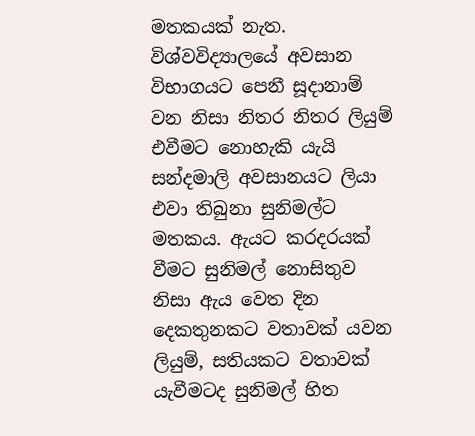මතකයක් නැත. විශ්වවිද්‍යාලයේ අවසාන විභාගයට පෙනී සූදානාම් වන නිසා නිතර නිතර ලියුම් එවීමට නොහැකි යැයි සන්දමාලි අවසානයට ලියා එවා තිබුනා සුනිමල්ට මතකය. ඇයට කරදරයක් වීමට සුනිමල් නොසිතුව නිසා ඇය වෙත දින දෙකතුනකට වතාවක් යවන ලියුම්, සතියකට වතාවක් යැවීමටද සුනිමල් හිත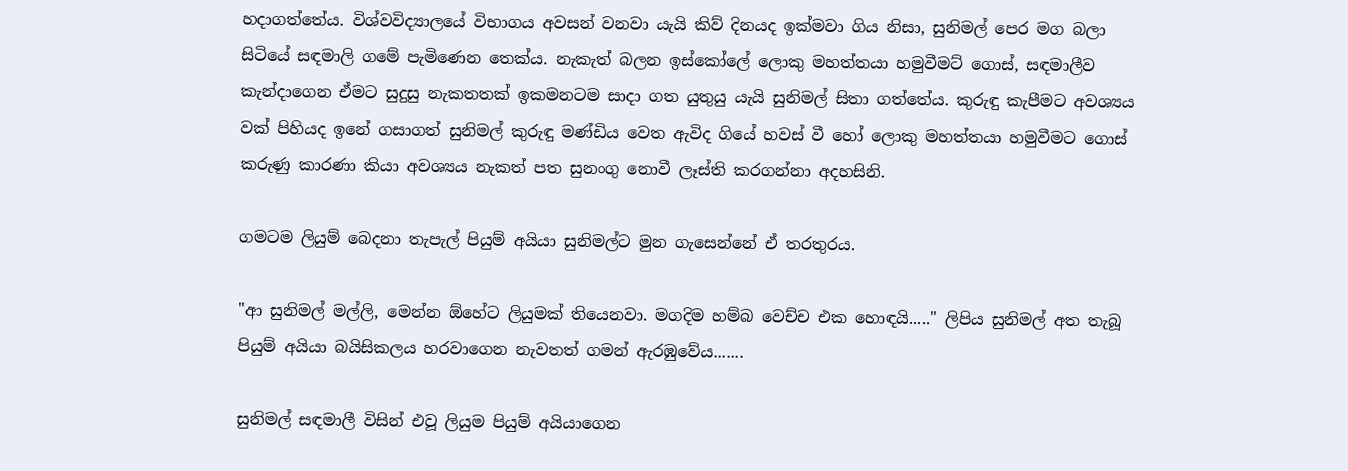හදාගත්තේය. විශ්වවිද්‍යාලයේ විභාගය අවසන් වනවා යැයි කිව් දිනයද ඉක්මවා ගිය නිසා, සුනිමල් පෙර මග බලා සිටියේ සඳමාලි ගමේ පැමිණෙන තෙක්ය. නැකැත් බලන ඉස්කෝලේ ලොකු මහත්තයා හමුවීමට් ගොස්, සඳමාලීව කැන්දාගෙන ඒමට සුදුසු නැකතතක් ඉකමනටම සාදා ගත යුතුයු යැයි සුනිමල් සිතා ගත්තේය. කුරුඳු කැපීමට අවශ්‍යය වක් පිහියද ඉනේ ගසාගත් සුනිමල් කුරුඳු මණ්ඩිය වෙත ඇවිද ගියේ හවස් වී හෝ ලොකු මහත්තයා හමුවීමට ගොස් කරුණු කාරණා කියා අවශ්‍යය නැකත් පත සුනංගු නොවී ලෑස්ති කරගන්නා අදහසිනි.

ගමටම ලියුම් බෙදනා තැපැල් පියුම් අයියා සුනිමල්ට මුන ගැසෙන්නේ ඒ තරතුරය.

"ආ සුනිමල් මල්ලි, මෙන්න ඕහේට ලියුමක් තියෙනවා. මගදිම හම්බ වෙච්ච එක හොඳයි....." ලිපිය සුනිමල් අත තැබූ පියුම් අයියා බයිසිකලය හරවාගෙන නැවතත් ගමන් ඇරඹුවේය.......

සුනිමල් සඳමාලී විසින් එවූ ලියුම පියුම් අයියාගෙන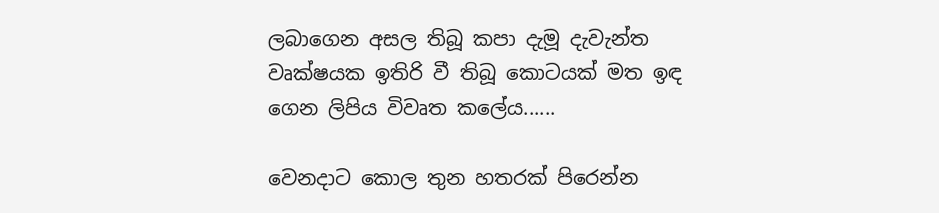ලබාගෙන අසල තිබූ කපා දැමූ දැවැන්ත වෘක්ෂයක ඉතිරි වී තිබූ කොටයක් මත ඉඳ ගෙන ලිපිය විවෘත කලේය......

වෙනදාට කොල තුන හතරක් පිරෙන්න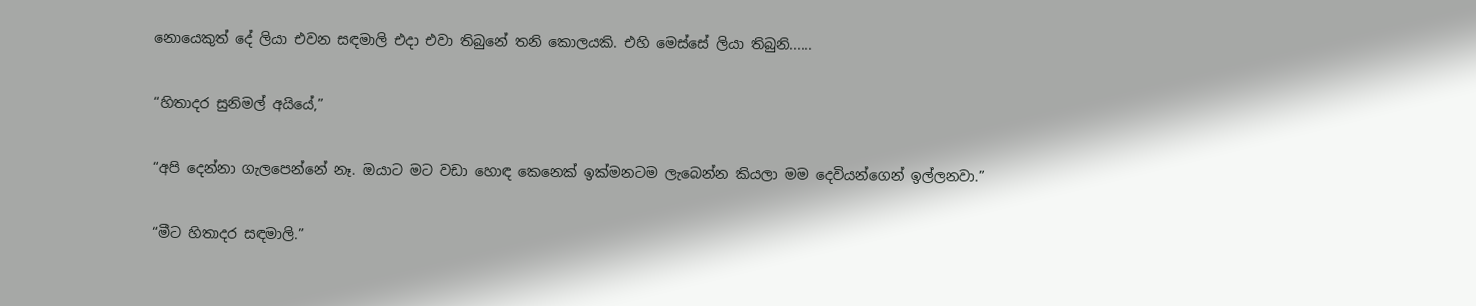නොයෙකුත් දේ ලියා එවන සඳමාලි එදා එවා තිබුනේ තනි කොලයකි. එහි මෙස්සේ ලියා තිබුනි......

“හිතාදර සුනිමල් අයියේ,”

“අපි දෙන්නා ගැලපෙන්නේ නෑ. ඔයාට මට වඩා හොඳ කෙනෙක් ඉක්මනටම ලැබෙන්න කියලා මම දෙවියන්ගෙන් ඉල්ලනවා.”

“මීට හිතාදර සඳමාලි.”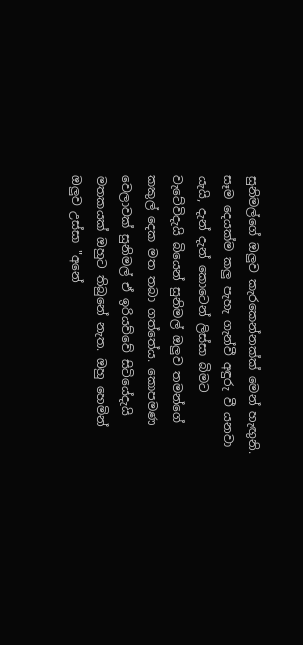සුනිමල්ගේ ඔලුව කැරකෙන්නක්ක් මෙන් හැඟුනි. සෑම දෙයක්ම කලු පැහැ ගැන්වී අඳුරු වී යනවා යැයි, දැන් දැන් කොටෙන් ලිස්සා බිමට වැටේවිදැයි බියෙන් සුනිමල් ඔලුව තමන්ගේ කකුල් දෙක මත තබා ගත්තේය. කොපමණ වෙලාවක් සුනිමල් ඒ ඉරියව්වේ සිටියේදැයි මතකයක් ඔහුට තිබුනේ නැත. ඔහු හෙමින් ඔලුව උස්සා "අනේ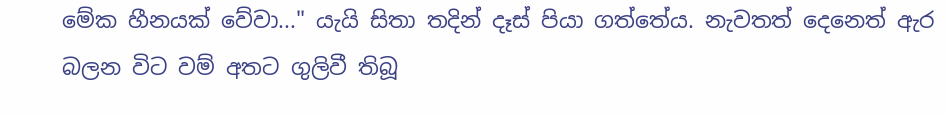මේක හීනයක් වේවා..." යැයි සිතා තදින් දෑස් පියා ගත්තේය. නැවතත් දෙනෙත් ඇර බලන විට වම් අතට ගුලිවී තිබූ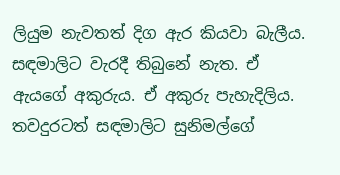ලියුම නැවතත් දිග ඇර කියවා බැලීය. සඳමාලිට වැරදී තිබුනේ නැත. ඒ ඇයගේ අකුරුය. ඒ අකුරු පැහැදිලිය. තවදුරටත් සඳමාලිට සුනිමල්ගේ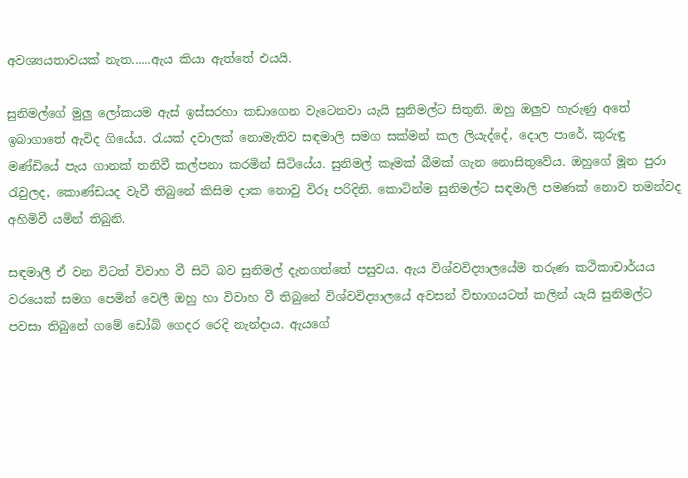අවශ්‍යයතාවයක් නැත......ඇය කියා ඇත්තේ එයයි.

සුනිමල්ගේ මුලු ලෝකයම ඇස් ඉස්සරහා කඩාගෙන වැටෙනවා යැයි සුනිමල්ට සිතුනි. ඔහු ඔලුව හැරුණු අතේ ඉබාගාතේ ඇවිද ගියේය. රැයක් දවාලක් නොමැතිව සඳමාලි සමග සක්මන් කල ලියැද්දේ, දොල පාරේ, කුරුඳු මණ්ඩියේ පැය ගානක් තනිවී කල්පනා කරමින් සිටියේය. සුනිමල් කෑමක් බීමක් ගැන නොසිතුවේය. ඔහුගේ මූන පුරා රැවුලද, කොණ්ඩයද වැවී තිබුනේ කිසිම දාක නොවු විරූ පරිදිනි. කොටින්ම සුනිමල්ට සඳමාලි පමණක් නොව තමන්වද අහිමිවී යමින් තිබුනි.

සඳමාලී ඒ වන විටත් විවාහ වී සිටි බව සුනිමල් දැනගත්තේ පසුවය. ඇය විශ්වවිද්‍යාලයේම තරුණ කථිකාචාර්යය වරයෙක් සමග පෙමින් වෙලී ඔහු හා විවාහ වී තිබුනේ විශ්වවිද්‍යාලයේ අවසන් විභාගයටත් කලින් යැයි සුනිමල්ට පවසා තිබුනේ ගමේ ඩෝබි ගෙදර රෙදි නැන්දාය. ඇයගේ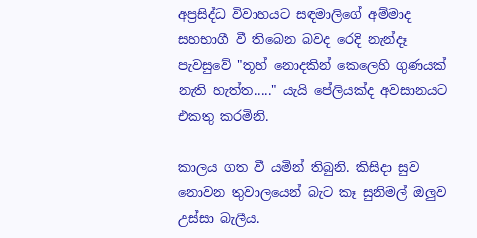අප්‍රසිද්ධ විවාහයට සඳමාලිගේ අම්මාද සහභාගී වී තිබෙන බවද රෙදි නැන්දෑ පැවසුවේ "තූහ් නොදකින් කෙලෙහි ගුණයක් නැති හැත්ත....." යැයි පේලියක්ද අවසානයට එකතු කරමිනි.

කාලය ගත වී යමින් තිබුනි. කිසිදා සුව නොවන තුවාලයෙන් බැට කෑ සුනිමල් ඔලුව උස්සා බැලීය.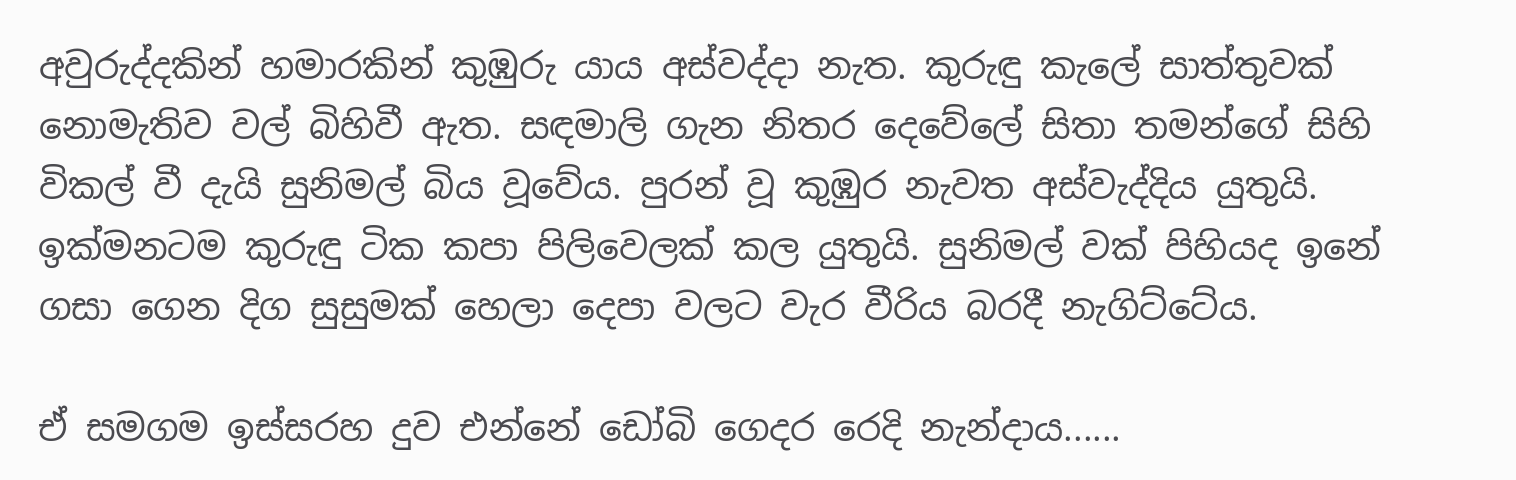අවුරුද්දකින් හමාරකින් කුඹුරු යාය අස්වද්දා නැත. කුරුඳු කැලේ සාත්තුවක් නොමැතිව වල් බිහිවී ඇත. සඳමාලි ගැන නිතර දෙවේලේ සිතා තමන්ගේ සිහි විකල් වී දැයි සුනිමල් බිය වූවේය. පුරන් වූ කුඹුර නැවත අස්වැද්දිය යුතුයි. ඉක්මනටම කුරුඳු ටික කපා පිලිවෙලක් කල යුතුයි. සුනිමල් වක් පිහියද ඉනේ ගසා ගෙන දිග සුසුමක් හෙලා දෙපා වලට වැර වීරිය බරදී නැගිට්ටේය.

ඒ සමගම ඉස්සරහ දුව එන්නේ ඩෝබි ගෙදර රෙදි නැන්දාය......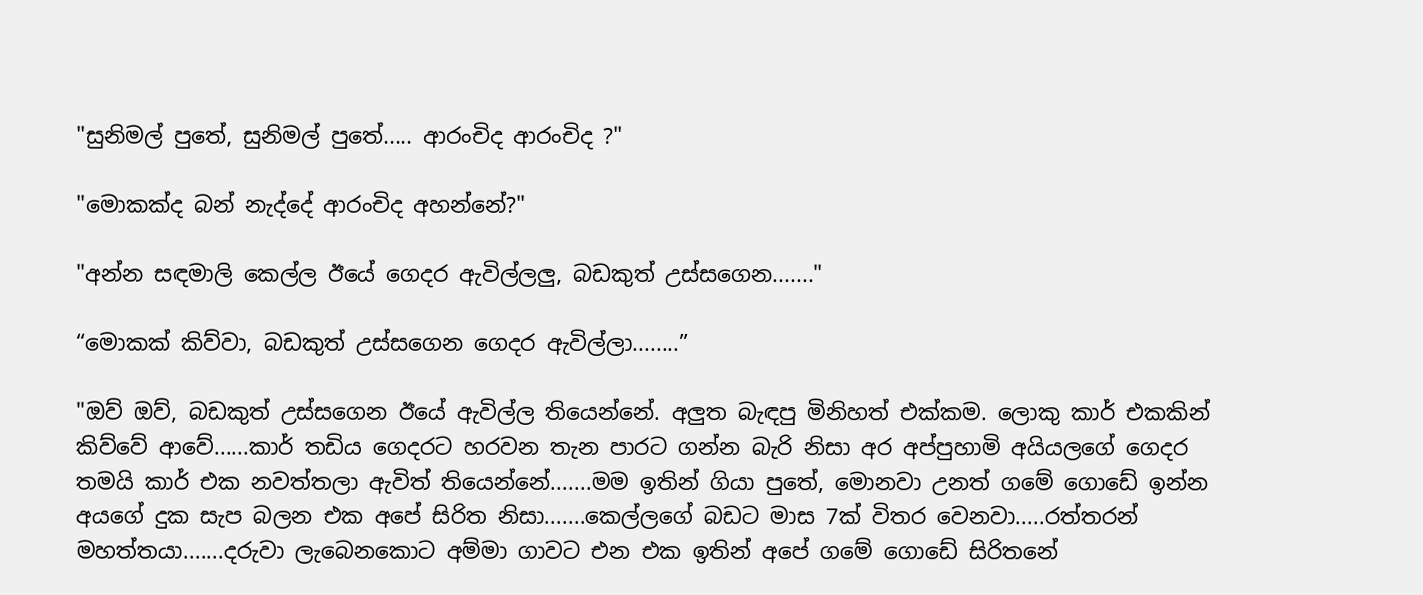"සුනිමල් පුතේ, සුනිමල් පුතේ..... ආරංචිද ආරංචිද ?"

"මොකක්ද බන් නැද්දේ ආරංචිද අහන්නේ?"

"අන්න සඳමාලි කෙල්ල ඊයේ ගෙදර ඇවිල්ලලු, බඩකුත් උස්සගෙන......."

“මොකක් කිව්වා, බඩකුත් උස්සගෙන ගෙදර ඇවිල්ලා........”

"ඔව් ඔව්, බඩකුත් උස්සගෙන ඊයේ ඇවිල්ල තියෙන්නේ. අලුත බැඳපු මිනිහත් එක්කම. ලොකු කාර් එකකින් කිව්වේ ආවේ......කාර් තඩිය ගෙදරට හරවන තැන පාරට ගන්න බැරි නිසා අර අප්පුහාමි අයියලගේ ගෙදර තමයි කාර් එක නවත්තලා ඇවිත් තියෙන්නේ.......මම ඉතින් ගියා පුතේ, මොනවා උනත් ගමේ ගොඩේ ඉන්න අයගේ දුක සැප බලන එක අපේ සිරිත නිසා.......කෙල්ලගේ බඩට මාස 7ක් විතර වෙනවා.....රත්තරන් මහත්තයා.......දරුවා ලැබෙනකොට අම්මා ගාවට එන එක ඉතින් අපේ ගමේ ගොඩේ සිරිතනේ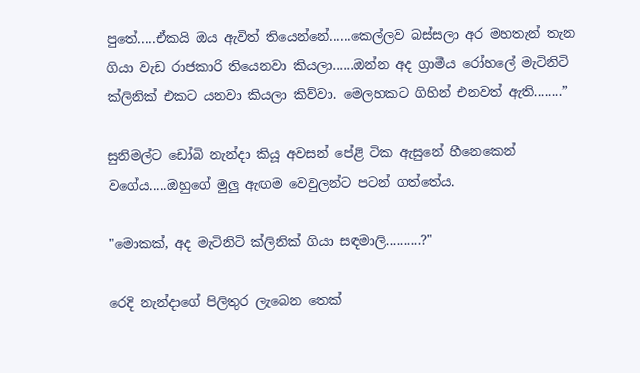පුතේ.....ඒකයි ඔය ඇවිත් තියෙන්නේ......කෙල්ලව බස්සලා අර මහතැන් තැන ගියා වැඩ රාජකාරි තියෙනවා කියලා......ඔන්න අද ග්‍රාමීය රෝහලේ මැටිනිටි ක්ලිනික් එකට යනවා කියලා කිව්වා. මෙලහකට ගිහින් එනවත් ඇති........”

සුනිමල්ට ඩෝබි නැන්දා කියූ අවසන් පේළි ටික ඇසුනේ හීනෙකෙන් වගේය.....ඔහුගේ මුලු ඇඟම වෙවුලන්ට පටන් ගත්තේය.

"මොකක්, අද මැටිනිටි ක්ලිනික් ගියා සඳමාලි..........?"

රෙදි නැන්දාගේ පිලිතුර ලැබෙන තෙක්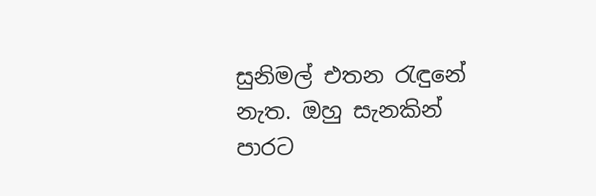සුනිමල් එතන රැඳුනේ නැත. ඔහු සැනකින් පාරට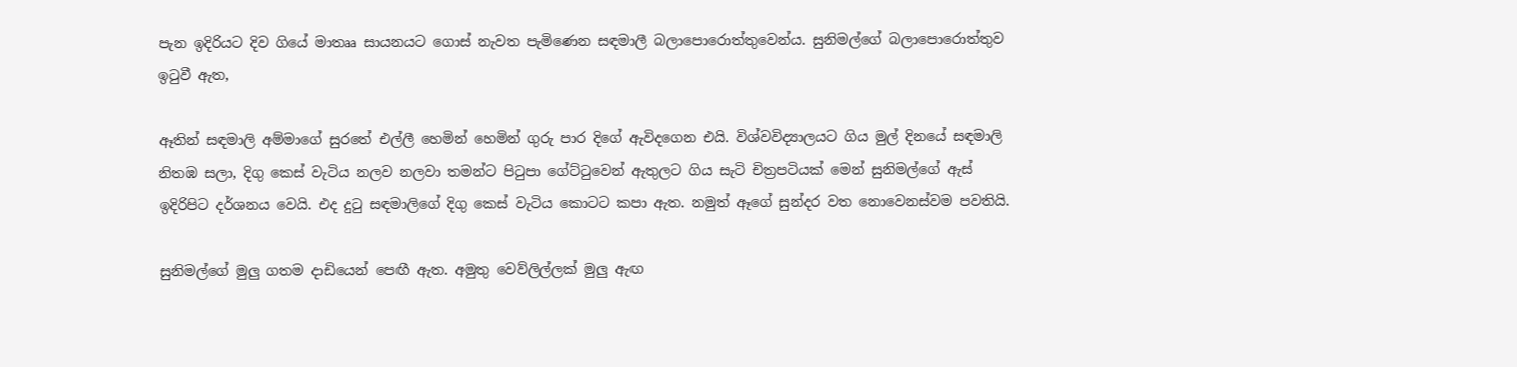පැන ඉදිරියට දිව ගියේ මාතෲ සායනයට ගොස් නැවත පැමිණෙන සඳමාලී බලාපොරොත්තුවෙන්ය. සුනිමල්ගේ බලාපොරොත්තුව ඉටුවී ඇත,

ඈතින් සඳමාලි අම්මාගේ සුරතේ එල්ලී හෙමින් හෙමින් ගුරු පාර දිගේ ඇවිදගෙන එයි. විශ්වවිද්‍යාලයට ගිය මුල් දිනයේ සඳමාලි නිතඹ සලා, දිගු කෙස් වැටිය නලව නලවා තමන්ට පිටුපා ගේට්ටුවෙන් ඇතුලට ගිය සැටි චිත්‍රපටියක් මෙන් සුනිමල්ගේ ඇස් ඉදිරිපිට දර්ශනය වෙයි. එද දුටු සඳමාලිගේ දිගු කෙස් වැටිය කොටට කපා ඇත. නමුත් ඈගේ සුන්දර වත නොවෙනස්වම පවතියි.

සුනිමල්ගේ මුලු ගතම දාඩියෙන් පෙඟී ඇත. අමුතු වෙව්ලිල්ලක් මුලු ඇඟ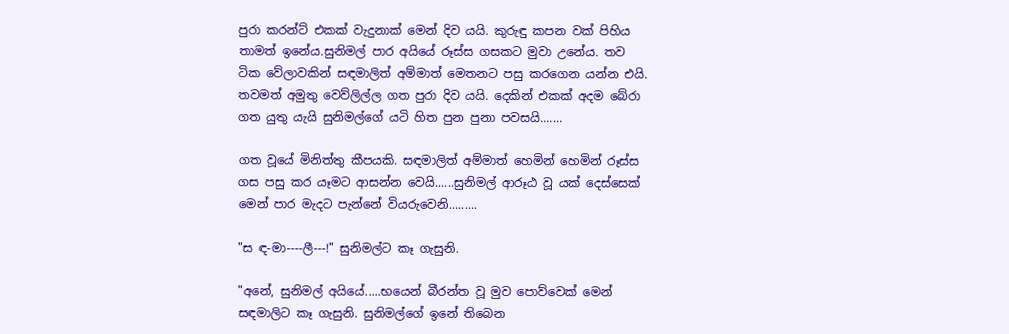පුරා කරන්ට් එකක් වැදුනාක් මෙන් දිව යයි. කුරුඳු කපන වක් පිහිය තාමත් ඉනේය.සුනිමල් පාර අයියේ රූස්ස ගසකට මුවා උනේය. තව ටික වේලාවකින් සඳමාලිත් අම්මාත් මෙතනට පසු කරගෙන යන්න එයි. තවමත් අමුතු වෙව්ලිල්ල ගත පුරා දිව යයි. දෙකින් එකක් අදම බේරා ගත යුතු යැයි සුනිමල්ගේ යටි හිත පුන පුනා පවසයි.......

ගත වූයේ මිනිත්තු කීපයකි. සඳමාලිත් අම්මාත් හෙමින් හෙමින් රූස්ස ගස පසු කර යෑමට ආසන්න වෙයි......සුනිමල් ආරූඨ වූ යක් දෙස්සෙක් මෙන් පාර මැදට පැන්නේ වියරුවෙනි.........

"ස ඳ-මා----ලී---!" සුනිමල්ට කෑ ගැසුනි.

"අනේ, සුනිමල් අයියේ.....භයෙන් බීරන්ත වූ මුව පොව්වෙක් මෙන් සඳමාලිට කෑ ගැසුනි. සුනිමල්ගේ ඉනේ තිබෙන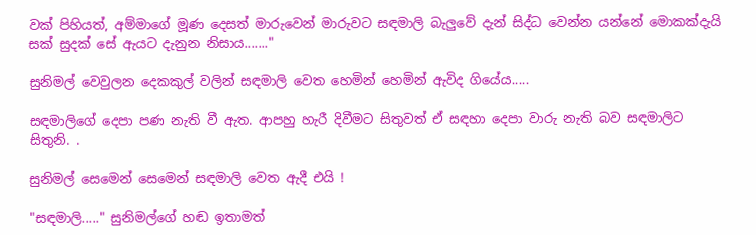වක් පිහියත්, අම්මාගේ මූණ දෙසත් මාරුවෙන් මාරුවට සඳමාලි බැලුවේ දැන් සිද්ධ වෙන්න යන්නේ මොකක්දැයි සක් සුදක් සේ ඇයට දැනුන නිසාය......."

සුනිමල් වෙවුලන දෙකකුල් වලින් සඳමාලි වෙත හෙමින් හෙමින් ඇවිද ගියේය.....

සඳමාලිගේ දෙපා පණ නැති වී ඇත. ආපහු හැරී දිවීමට සිතුවත් ඒ සඳහා දෙපා වාරු නැති බව සඳමාලිට සිතුනි. .

සුනිමල් සෙමෙන් සෙමෙන් සඳමාලි වෙත ඇදී එයි !

"සඳමාලි....." සුනිමල්ගේ හඬ ඉතාමත්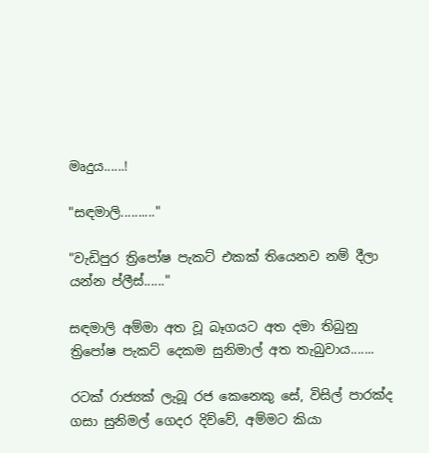මෘදුය......!

"සඳමාලි.........."

"වැඩිපුර ත්‍රිපෝෂ පැකට් එකක් තියෙනව නම් දීලා යන්න ප්ලීස්......"

සඳමාලි අම්මා අත වූ බෑගයට අත දමා තිබුනු ත්‍රිපෝෂ පැකට් දෙකම සුනිමාල් අත තැබුවාය.......

රටක් රාජ්‍යක් ලැබූ රජ කෙනෙකු සේ, විසිල් පාරක්ද ගසා සුනිමල් ගෙදර දිව්වේ, අම්මට කියා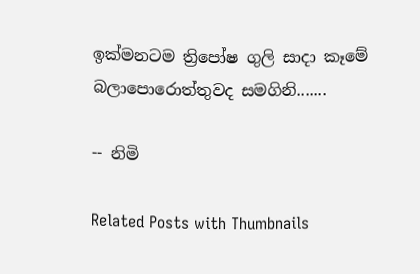ඉක්මනටම ත්‍රිපෝෂ ගුලි සාදා කෑමේ බලාපොරොත්තුවද සමගිනි.......

-- නිමි

Related Posts with Thumbnails